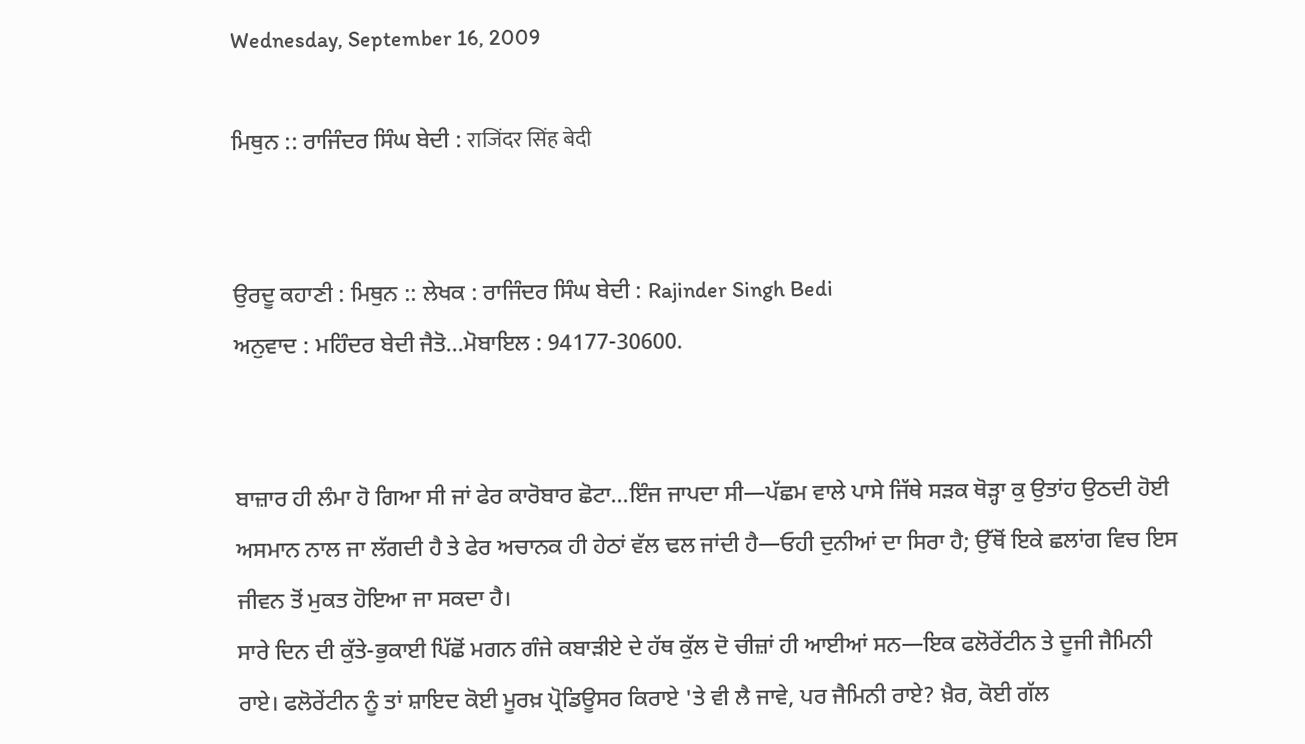Wednesday, September 16, 2009

ਮਿਥੁਨ :: ਰਾਜਿੰਦਰ ਸਿੰਘ ਬੇਦੀ : राजिंदर सिंह बेदी


ਉਰਦੂ ਕਹਾਣੀ : ਮਿਥੁਨ :: ਲੇਖਕ : ਰਾਜਿੰਦਰ ਸਿੰਘ ਬੇਦੀ : Rajinder Singh Bedi
ਅਨੁਵਾਦ : ਮਹਿੰਦਰ ਬੇਦੀ ਜੈਤੋ...ਮੋਬਾਇਲ : 94177-30600.


ਬਾਜ਼ਾਰ ਹੀ ਲੰਮਾ ਹੋ ਗਿਆ ਸੀ ਜਾਂ ਫੇਰ ਕਾਰੋਬਾਰ ਛੋਟਾ...ਇੰਜ ਜਾਪਦਾ ਸੀ—ਪੱਛਮ ਵਾਲੇ ਪਾਸੇ ਜਿੱਥੇ ਸੜਕ ਥੋੜ੍ਹਾ ਕੁ ਉਤਾਂਹ ਉਠਦੀ ਹੋਈ ਅਸਮਾਨ ਨਾਲ ਜਾ ਲੱਗਦੀ ਹੈ ਤੇ ਫੇਰ ਅਚਾਨਕ ਹੀ ਹੇਠਾਂ ਵੱਲ ਢਲ ਜਾਂਦੀ ਹੈ—ਓਹੀ ਦੁਨੀਆਂ ਦਾ ਸਿਰਾ ਹੈ; ਉੱਥੋਂ ਇਕੇ ਛਲਾਂਗ ਵਿਚ ਇਸ ਜੀਵਨ ਤੋਂ ਮੁਕਤ ਹੋਇਆ ਜਾ ਸਕਦਾ ਹੈ।
ਸਾਰੇ ਦਿਨ ਦੀ ਕੁੱਤੇ-ਭੁਕਾਈ ਪਿੱਛੋਂ ਮਗਨ ਗੰਜੇ ਕਬਾੜੀਏ ਦੇ ਹੱਥ ਕੁੱਲ ਦੋ ਚੀਜ਼ਾਂ ਹੀ ਆਈਆਂ ਸਨ—ਇਕ ਫਲੋਰੇਂਟੀਨ ਤੇ ਦੂਜੀ ਜੈਮਿਨੀ ਰਾਏ। ਫਲੋਰੇਂਟੀਨ ਨੂੰ ਤਾਂ ਸ਼ਾਇਦ ਕੋਈ ਮੂਰਖ਼ ਪ੍ਰੋਡਿਊਸਰ ਕਿਰਾਏ 'ਤੇ ਵੀ ਲੈ ਜਾਵੇ, ਪਰ ਜੈਮਿਨੀ ਰਾਏ? ਖ਼ੈਰ, ਕੋਈ ਗੱਲ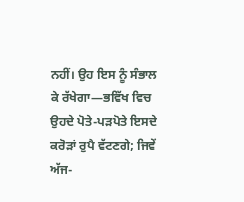ਨਹੀਂ। ਉਹ ਇਸ ਨੂੰ ਸੰਭਾਲ ਕੇ ਰੱਖੇਗਾ—ਭਵਿੱਖ ਵਿਚ ਉਹਦੇ ਪੋਤੇ-ਪੜਪੋਤੇ ਇਸਦੇ ਕਰੋੜਾਂ ਰੁਪੈ ਵੱਟਣਗੇ; ਜਿਵੇਂ ਅੱਜ-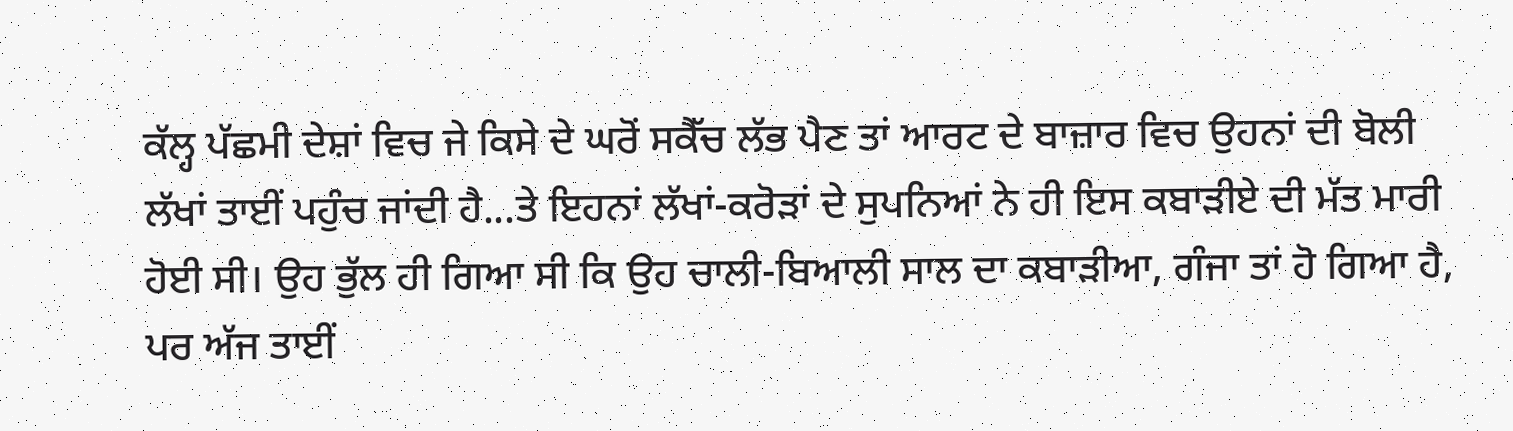ਕੱਲ੍ਹ ਪੱਛਮੀ ਦੇਸ਼ਾਂ ਵਿਚ ਜੇ ਕਿਸੇ ਦੇ ਘਰੋਂ ਸਕੈੱਚ ਲੱਭ ਪੈਣ ਤਾਂ ਆਰਟ ਦੇ ਬਾਜ਼ਾਰ ਵਿਚ ਉਹਨਾਂ ਦੀ ਬੋਲੀ ਲੱਖਾਂ ਤਾਈਂ ਪਹੁੰਚ ਜਾਂਦੀ ਹੈ...ਤੇ ਇਹਨਾਂ ਲੱਖਾਂ-ਕਰੋੜਾਂ ਦੇ ਸੁਪਨਿਆਂ ਨੇ ਹੀ ਇਸ ਕਬਾੜੀਏ ਦੀ ਮੱਤ ਮਾਰੀ ਹੋਈ ਸੀ। ਉਹ ਭੁੱਲ ਹੀ ਗਿਆ ਸੀ ਕਿ ਉਹ ਚਾਲੀ-ਬਿਆਲੀ ਸਾਲ ਦਾ ਕਬਾੜੀਆ, ਗੰਜਾ ਤਾਂ ਹੋ ਗਿਆ ਹੈ, ਪਰ ਅੱਜ ਤਾਈਂ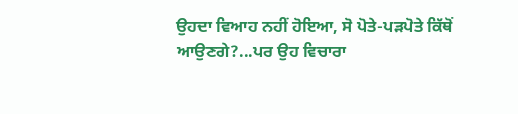ਉਹਦਾ ਵਿਆਹ ਨਹੀਂ ਹੋਇਆ, ਸੋ ਪੋਤੇ-ਪੜਪੋਤੇ ਕਿੱਥੋਂ ਆਉਣਗੇ?...ਪਰ ਉਹ ਵਿਚਾਰਾ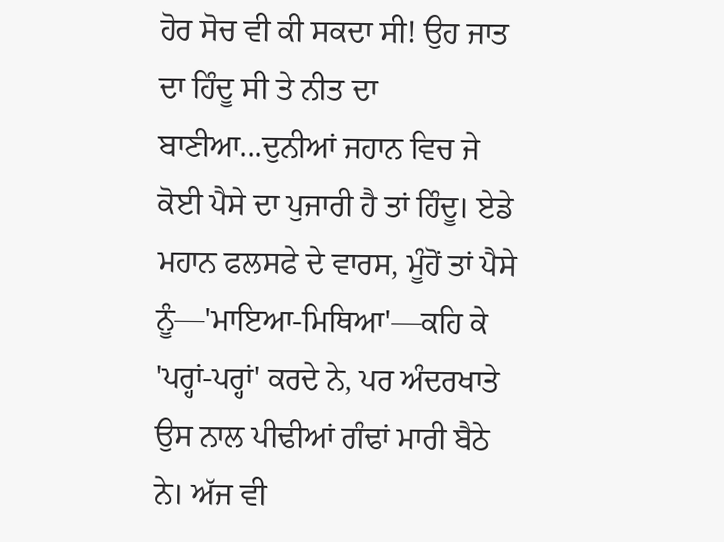ਹੋਰ ਸੋਚ ਵੀ ਕੀ ਸਕਦਾ ਸੀ! ਉਹ ਜਾਤ ਦਾ ਹਿੰਦੂ ਸੀ ਤੇ ਨੀਤ ਦਾ ਬਾਣੀਆ...ਦੁਨੀਆਂ ਜਹਾਨ ਵਿਚ ਜੇ ਕੋਈ ਪੈਸੇ ਦਾ ਪੁਜਾਰੀ ਹੈ ਤਾਂ ਹਿੰਦੂ। ਏਡੇ ਮਹਾਨ ਫਲਸਫੇ ਦੇ ਵਾਰਸ, ਮੂੰਹੋਂ ਤਾਂ ਪੈਸੇ ਨੂੰ—'ਮਾਇਆ-ਮਿਥਿਆ'—ਕਹਿ ਕੇ 'ਪਰ੍ਹਾਂ-ਪਰ੍ਹਾਂ' ਕਰਦੇ ਨੇ, ਪਰ ਅੰਦਰਖਾਤੇ ਉਸ ਨਾਲ ਪੀਢੀਆਂ ਗੰਢਾਂ ਮਾਰੀ ਬੈਠੇ ਨੇ। ਅੱਜ ਵੀ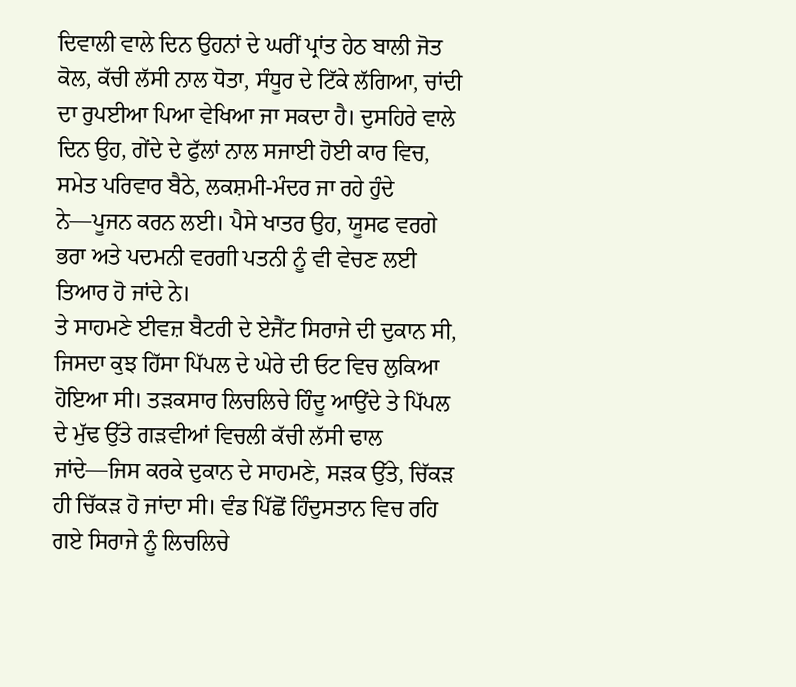ਦਿਵਾਲੀ ਵਾਲੇ ਦਿਨ ਉਹਨਾਂ ਦੇ ਘਰੀਂ ਪ੍ਰਾਂਤ ਹੇਠ ਬਾਲੀ ਜੋਤ ਕੋਲ, ਕੱਚੀ ਲੱਸੀ ਨਾਲ ਧੋਤਾ, ਸੰਧੂਰ ਦੇ ਟਿੱਕੇ ਲੱਗਿਆ, ਚਾਂਦੀ ਦਾ ਰੁਪਈਆ ਪਿਆ ਵੇਖਿਆ ਜਾ ਸਕਦਾ ਹੈ। ਦੁਸਹਿਰੇ ਵਾਲੇ ਦਿਨ ਉਹ, ਗੇਂਦੇ ਦੇ ਫੁੱਲਾਂ ਨਾਲ ਸਜਾਈ ਹੋਈ ਕਾਰ ਵਿਚ, ਸਮੇਤ ਪਰਿਵਾਰ ਬੈਠੇ, ਲਕਸ਼ਮੀ-ਮੰਦਰ ਜਾ ਰਹੇ ਹੁੰਦੇ ਨੇ—ਪੂਜਨ ਕਰਨ ਲਈ। ਪੈਸੇ ਖਾਤਰ ਉਹ, ਯੂਸਫ ਵਰਗੇ ਭਰਾ ਅਤੇ ਪਦਮਨੀ ਵਰਗੀ ਪਤਨੀ ਨੂੰ ਵੀ ਵੇਚਣ ਲਈ ਤਿਆਰ ਹੋ ਜਾਂਦੇ ਨੇ।
ਤੇ ਸਾਹਮਣੇ ਈਵਜ਼ ਬੈਟਰੀ ਦੇ ਏਜੈਂਟ ਸਿਰਾਜੇ ਦੀ ਦੁਕਾਨ ਸੀ, ਜਿਸਦਾ ਕੁਝ ਹਿੱਸਾ ਪਿੱਪਲ ਦੇ ਘੇਰੇ ਦੀ ਓਟ ਵਿਚ ਲੁਕਿਆ ਹੋਇਆ ਸੀ। ਤੜਕਸਾਰ ਲਿਚਲਿਚੇ ਹਿੰਦੂ ਆਉਂਦੇ ਤੇ ਪਿੱਪਲ ਦੇ ਮੁੱਢ ਉੱਤੇ ਗੜਵੀਆਂ ਵਿਚਲੀ ਕੱਚੀ ਲੱਸੀ ਢਾਲ ਜਾਂਦੇ—ਜਿਸ ਕਰਕੇ ਦੁਕਾਨ ਦੇ ਸਾਹਮਣੇ, ਸੜਕ ਉੱਤੇ, ਚਿੱਕੜ ਹੀ ਚਿੱਕੜ ਹੋ ਜਾਂਦਾ ਸੀ। ਵੰਡ ਪਿੱਛੋਂ ਹਿੰਦੁਸਤਾਨ ਵਿਚ ਰਹਿ ਗਏ ਸਿਰਾਜੇ ਨੂੰ ਲਿਚਲਿਚੇ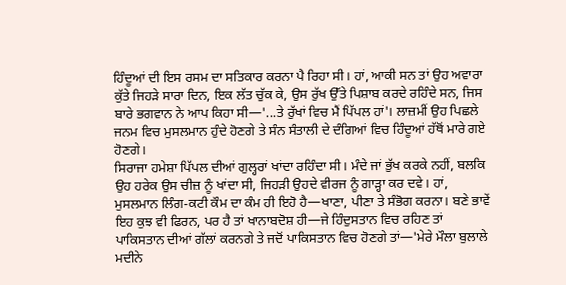ਹਿੰਦੂਆਂ ਦੀ ਇਸ ਰਸਮ ਦਾ ਸਤਿਕਾਰ ਕਰਨਾ ਪੈ ਰਿਹਾ ਸੀ। ਹਾਂ, ਆਕੀ ਸਨ ਤਾਂ ਉਹ ਅਵਾਰਾ ਕੁੱਤੇ ਜਿਹੜੇ ਸਾਰਾ ਦਿਨ, ਇਕ ਲੱਤ ਚੁੱਕ ਕੇ, ਉਸ ਰੁੱਖ ਉੱਤੇ ਪਿਸ਼ਾਬ ਕਰਦੇ ਰਹਿੰਦੇ ਸਨ, ਜਿਸ ਬਾਰੇ ਭਗਵਾਨ ਨੇ ਆਪ ਕਿਹਾ ਸੀ—'...ਤੇ ਰੁੱਖਾਂ ਵਿਚ ਮੈਂ ਪਿੱਪਲ ਹਾਂ'। ਲਾਜ਼ਮੀਂ ਉਹ ਪਿਛਲੇ ਜਨਮ ਵਿਚ ਮੁਸਲਮਾਨ ਹੁੰਦੇ ਹੋਣਗੇ ਤੇ ਸੰਨ ਸੰਤਾਲੀ ਦੇ ਦੰਗਿਆਂ ਵਿਚ ਹਿੰਦੂਆਂ ਹੱਥੋਂ ਮਾਰੇ ਗਏ ਹੋਣਗੇ।
ਸਿਰਾਜਾ ਹਮੇਸ਼ਾ ਪਿੱਪਲ ਦੀਆਂ ਗੁਲ੍ਹਰਾਂ ਖਾਂਦਾ ਰਹਿੰਦਾ ਸੀ। ਮੰਦੇ ਜਾਂ ਭੁੱਖ ਕਰਕੇ ਨਹੀਂ, ਬਲਕਿ ਉਹ ਹਰੇਕ ਉਸ ਚੀਜ਼ ਨੂੰ ਖਾਂਦਾ ਸੀ, ਜਿਹੜੀ ਉਹਦੇ ਵੀਰਜ ਨੂੰ ਗਾੜ੍ਹਾ ਕਰ ਦਵੇ। ਹਾਂ, ਮੁਸਲਮਾਨ ਲਿੰਗ-ਕਟੀ ਕੌਮ ਦਾ ਕੰਮ ਹੀ ਇਹੋ ਹੈ—ਖਾਣਾ, ਪੀਣਾ ਤੇ ਸੰਭੋਗ ਕਰਨਾ। ਬਣੇ ਭਾਵੇਂ ਇਹ ਕੁਝ ਵੀ ਫਿਰਨ, ਪਰ ਹੈ ਤਾਂ ਖਾਨਾਬਦੋਸ਼ ਹੀ—ਜੇ ਹਿੰਦੁਸਤਾਨ ਵਿਚ ਰਹਿਣ ਤਾਂ ਪਾਕਿਸਤਾਨ ਦੀਆਂ ਗੱਲਾਂ ਕਰਨਗੇ ਤੇ ਜਦੋਂ ਪਾਕਿਸਤਾਨ ਵਿਚ ਹੋਣਗੇ ਤਾਂ—'ਮੇਰੇ ਮੌਲਾ ਬੁਲਾਲੇ ਮਦੀਨੇ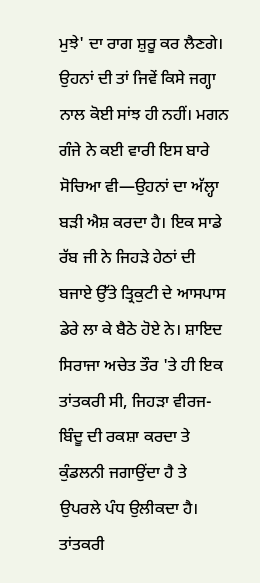ਮੁਝੇ' ਦਾ ਰਾਗ ਸ਼ੁਰੂ ਕਰ ਲੈਣਗੇ। ਉਹਨਾਂ ਦੀ ਤਾਂ ਜਿਵੇਂ ਕਿਸੇ ਜਗ੍ਹਾ ਨਾਲ ਕੋਈ ਸਾਂਝ ਹੀ ਨਹੀਂ। ਮਗਨ ਗੰਜੇ ਨੇ ਕਈ ਵਾਰੀ ਇਸ ਬਾਰੇ ਸੋਚਿਆ ਵੀ—ਉਹਨਾਂ ਦਾ ਅੱਲ੍ਹਾ ਬੜੀ ਐਸ਼ ਕਰਦਾ ਹੈ। ਇਕ ਸਾਡੇ ਰੱਬ ਜੀ ਨੇ ਜਿਹੜੇ ਹੇਠਾਂ ਦੀ ਬਜਾਏ ਉੱਤੇ ਤ੍ਰਿਕੁਟੀ ਦੇ ਆਸਪਾਸ ਡੇਰੇ ਲਾ ਕੇ ਬੈਠੇ ਹੋਏ ਨੇ। ਸ਼ਾਇਦ ਸਿਰਾਜਾ ਅਚੇਤ ਤੌਰ 'ਤੇ ਹੀ ਇਕ ਤਾਂਤਕਰੀ ਸੀ, ਜਿਹੜਾ ਵੀਰਜ-ਬਿੰਦੂ ਦੀ ਰਕਸ਼ਾ ਕਰਦਾ ਤੇ ਕੁੰਡਲਨੀ ਜਗਾਉਂਦਾ ਹੈ ਤੇ ਉਪਰਲੇ ਪੰਧ ਉਲੀਕਦਾ ਹੈ। ਤਾਂਤਕਰੀ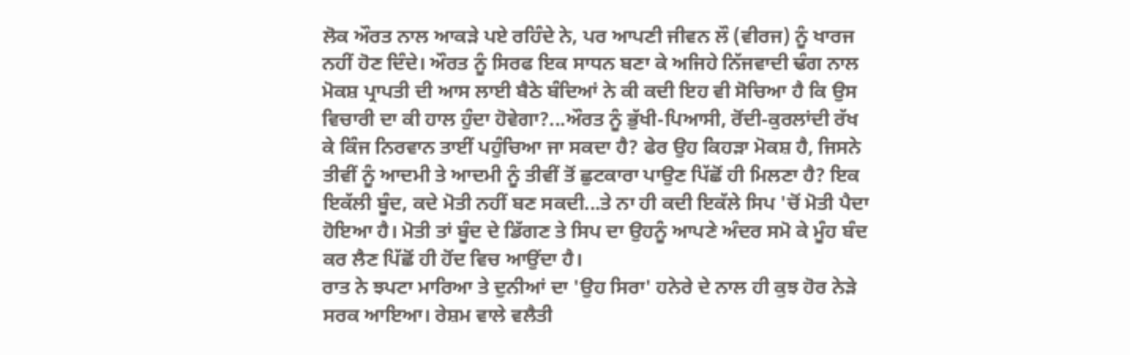ਲੋਕ ਔਰਤ ਨਾਲ ਆਕੜੇ ਪਏ ਰਹਿੰਦੇ ਨੇ, ਪਰ ਆਪਣੀ ਜੀਵਨ ਲੌ (ਵੀਰਜ) ਨੂੰ ਖਾਰਜ ਨਹੀਂ ਹੋਣ ਦਿੰਦੇ। ਔਰਤ ਨੂੰ ਸਿਰਫ ਇਕ ਸਾਧਨ ਬਣਾ ਕੇ ਅਜਿਹੇ ਨਿੱਜਵਾਦੀ ਢੰਗ ਨਾਲ ਮੋਕਸ਼ ਪ੍ਰਾਪਤੀ ਦੀ ਆਸ ਲਾਈ ਬੈਠੇ ਬੰਦਿਆਂ ਨੇ ਕੀ ਕਦੀ ਇਹ ਵੀ ਸੋਚਿਆ ਹੈ ਕਿ ਉਸ ਵਿਚਾਰੀ ਦਾ ਕੀ ਹਾਲ ਹੁੰਦਾ ਹੋਵੇਗਾ?...ਔਰਤ ਨੂੰ ਭੁੱਖੀ-ਪਿਆਸੀ, ਰੋਂਦੀ-ਕੁਰਲਾਂਦੀ ਰੱਖ ਕੇ ਕਿੰਜ ਨਿਰਵਾਨ ਤਾਈਂ ਪਹੁੰਚਿਆ ਜਾ ਸਕਦਾ ਹੈ? ਫੇਰ ਉਹ ਕਿਹੜਾ ਮੋਕਸ਼ ਹੈ, ਜਿਸਨੇ ਤੀਵੀਂ ਨੂੰ ਆਦਮੀ ਤੇ ਆਦਮੀ ਨੂੰ ਤੀਵੀਂ ਤੋਂ ਛੁਟਕਾਰਾ ਪਾਉਣ ਪਿੱਛੋਂ ਹੀ ਮਿਲਣਾ ਹੈ? ਇਕ ਇਕੱਲੀ ਬੂੰਦ, ਕਦੇ ਮੋਤੀ ਨਹੀਂ ਬਣ ਸਕਦੀ...ਤੇ ਨਾ ਹੀ ਕਦੀ ਇਕੱਲੇ ਸਿਪ 'ਚੋਂ ਮੋਤੀ ਪੈਦਾ ਹੋਇਆ ਹੈ। ਮੋਤੀ ਤਾਂ ਬੂੰਦ ਦੇ ਡਿੱਗਣ ਤੇ ਸਿਪ ਦਾ ਉਹਨੂੰ ਆਪਣੇ ਅੰਦਰ ਸਮੋ ਕੇ ਮੂੰਹ ਬੰਦ ਕਰ ਲੈਣ ਪਿੱਛੋਂ ਹੀ ਹੋਂਦ ਵਿਚ ਆਉਂਦਾ ਹੈ।
ਰਾਤ ਨੇ ਝਪਟਾ ਮਾਰਿਆ ਤੇ ਦੁਨੀਆਂ ਦਾ 'ਉਹ ਸਿਰਾ' ਹਨੇਰੇ ਦੇ ਨਾਲ ਹੀ ਕੁਝ ਹੋਰ ਨੇੜੇ ਸਰਕ ਆਇਆ। ਰੇਸ਼ਮ ਵਾਲੇ ਵਲੈਤੀ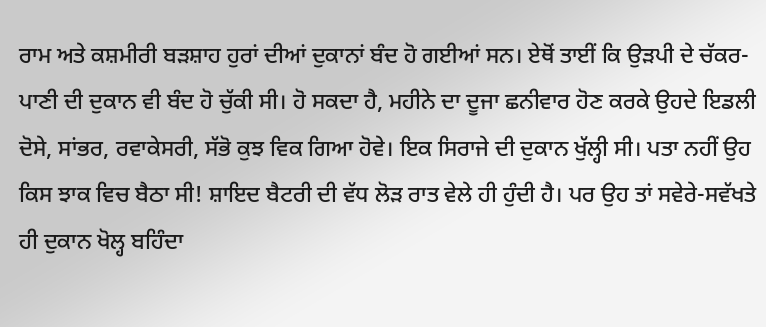ਰਾਮ ਅਤੇ ਕਸ਼ਮੀਰੀ ਬੜਸ਼ਾਹ ਹੁਰਾਂ ਦੀਆਂ ਦੁਕਾਨਾਂ ਬੰਦ ਹੋ ਗਈਆਂ ਸਨ। ਏਥੋਂ ਤਾਈਂ ਕਿ ਉੜਪੀ ਦੇ ਚੱਕਰ-ਪਾਣੀ ਦੀ ਦੁਕਾਨ ਵੀ ਬੰਦ ਹੋ ਚੁੱਕੀ ਸੀ। ਹੋ ਸਕਦਾ ਹੈ, ਮਹੀਨੇ ਦਾ ਦੂਜਾ ਛਨੀਵਾਰ ਹੋਣ ਕਰਕੇ ਉਹਦੇ ਇਡਲੀ ਦੋਸੇ, ਸਾਂਭਰ, ਰਵਾਕੇਸਰੀ, ਸੱਭੋ ਕੁਝ ਵਿਕ ਗਿਆ ਹੋਵੇ। ਇਕ ਸਿਰਾਜੇ ਦੀ ਦੁਕਾਨ ਖੁੱਲ੍ਹੀ ਸੀ। ਪਤਾ ਨਹੀਂ ਉਹ ਕਿਸ ਝਾਕ ਵਿਚ ਬੈਠਾ ਸੀ! ਸ਼ਾਇਦ ਬੈਟਰੀ ਦੀ ਵੱਧ ਲੋੜ ਰਾਤ ਵੇਲੇ ਹੀ ਹੁੰਦੀ ਹੈ। ਪਰ ਉਹ ਤਾਂ ਸਵੇਰੇ-ਸਵੱਖਤੇ ਹੀ ਦੁਕਾਨ ਖੋਲ੍ਹ ਬਹਿੰਦਾ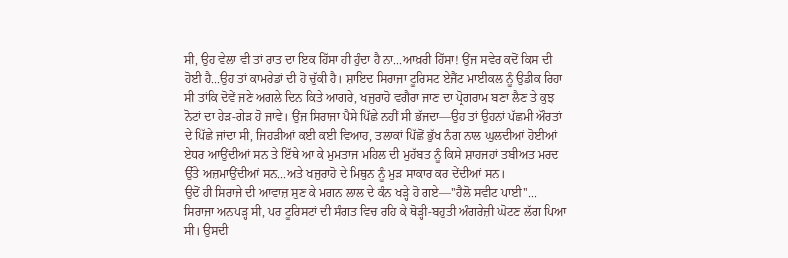ਸੀ, ਉਹ ਵੇਲਾ ਵੀ ਤਾਂ ਰਾਤ ਦਾ ਇਕ ਹਿੱਸਾ ਹੀ ਹੁੰਦਾ ਹੈ ਨਾ...ਆਖ਼ਰੀ ਹਿੱਸਾ! ਉਂਜ ਸਵੇਰ ਕਦੋਂ ਕਿਸ ਦੀ ਹੋਈ ਹੈ...ਉਹ ਤਾਂ ਕਾਮਰੇਡਾਂ ਦੀ ਹੋ ਚੁੱਕੀ ਹੈ। ਸ਼ਾਇਦ ਸਿਰਾਜਾ ਟੂਰਿਸਟ ਏਜੈਂਟ ਮਾਈਕਲ ਨੂੰ ਉਡੀਕ ਰਿਹਾ ਸੀ ਤਾਂਕਿ ਦੋਵੇਂ ਜਣੇ ਅਗਲੇ ਦਿਨ ਕਿਤੇ ਆਗਰੇ, ਖਜੁਰਾਹੋ ਵਗੈਰਾ ਜਾਣ ਦਾ ਪ੍ਰੋਗਰਾਮ ਬਣਾ ਲੈਣ ਤੇ ਕੁਝ ਨੋਟਾਂ ਦਾ ਹੇੜ-ਗੇੜ ਹੋ ਜਾਵੇ। ਉਂਜ ਸਿਰਾਜਾ ਪੈਸੇ ਪਿੱਛੇ ਨਹੀਂ ਸੀ ਭੱਜਦਾ—ਉਹ ਤਾਂ ਉਹਨਾਂ ਪੱਛਮੀ ਔਰਤਾਂ ਦੇ ਪਿੱਛੇ ਜਾਂਦਾ ਸੀ, ਜਿਹੜੀਆਂ ਕਈ ਕਈ ਵਿਆਹ, ਤਲਾਕਾਂ ਪਿੱਛੋਂ ਭੁੱਖ ਨੰਗ ਨਾਲ ਘੁਲਦੀਆਂ ਹੋਈਆਂ ਏਧਰ ਆਉਂਦੀਆਂ ਸਨ ਤੇ ਇੱਥੇ ਆ ਕੇ ਮੁਮਤਾਜ ਮਹਿਲ ਦੀ ਮੁਹੱਬਤ ਨੂੰ ਕਿਸੇ ਸ਼ਾਹਜਹਾਂ ਤਬੀਅਤ ਮਰਦ ਉੱਤੇ ਅਜ਼ਮਾਉਂਦੀਆਂ ਸਨ...ਅਤੇ ਖਜੁਰਾਹੋ ਦੇ ਮਿਥੁਨ ਨੂੰ ਮੁੜ ਸਾਕਾਰ ਕਰ ਦੇਂਦੀਆਂ ਸਨ।
ਉਦੋਂ ਹੀ ਸਿਰਾਜੇ ਦੀ ਆਵਾਜ਼ ਸੁਣ ਕੇ ਮਗਨ ਲਾਲ ਦੇ ਕੰਨ ਖੜ੍ਹੇ ਹੋ ਗਏ—''ਹੈਲੋ ਸਵੀਟ ਪਾਈ''...
ਸਿਰਾਜਾ ਅਨਪੜ੍ਹ ਸੀ, ਪਰ ਟੂਰਿਸਟਾਂ ਦੀ ਸੰਗਤ ਵਿਚ ਰਹਿ ਕੇ ਥੋੜ੍ਹੀ-ਬਹੁਤੀ ਅੰਗਰੇਜ਼ੀ ਘੋਟਣ ਲੱਗ ਪਿਆ ਸੀ। ਉਸਦੀ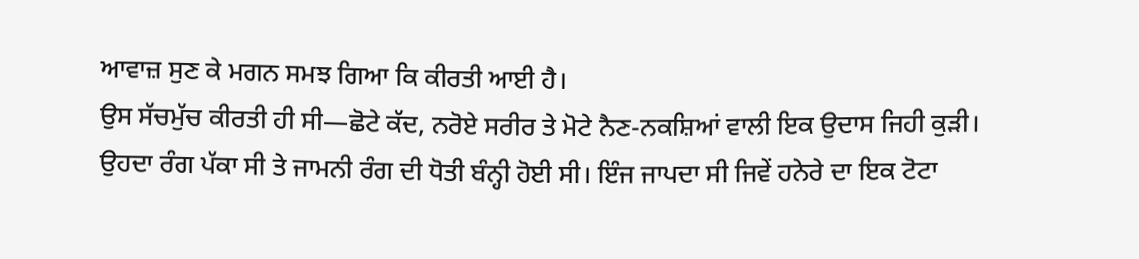ਆਵਾਜ਼ ਸੁਣ ਕੇ ਮਗਨ ਸਮਝ ਗਿਆ ਕਿ ਕੀਰਤੀ ਆਈ ਹੈ।
ਉਸ ਸੱਚਮੁੱਚ ਕੀਰਤੀ ਹੀ ਸੀ—ਛੋਟੇ ਕੱਦ, ਨਰੋਏ ਸਰੀਰ ਤੇ ਮੋਟੇ ਨੈਣ-ਨਕਸ਼ਿਆਂ ਵਾਲੀ ਇਕ ਉਦਾਸ ਜਿਹੀ ਕੁੜੀ। ਉਹਦਾ ਰੰਗ ਪੱਕਾ ਸੀ ਤੇ ਜਾਮਨੀ ਰੰਗ ਦੀ ਧੋਤੀ ਬੰਨ੍ਹੀ ਹੋਈ ਸੀ। ਇੰਜ ਜਾਪਦਾ ਸੀ ਜਿਵੇਂ ਹਨੇਰੇ ਦਾ ਇਕ ਟੋਟਾ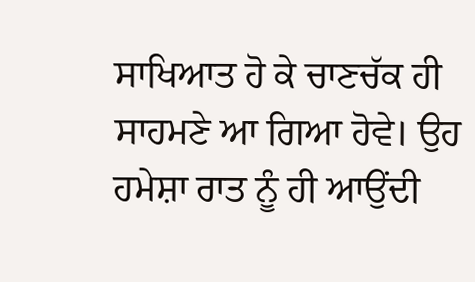ਸਾਖਿਆਤ ਹੋ ਕੇ ਚਾਣਚੱਕ ਹੀ ਸਾਹਮਣੇ ਆ ਗਿਆ ਹੋਵੇ। ਉਹ ਹਮੇਸ਼ਾ ਰਾਤ ਨੂੰ ਹੀ ਆਉਂਦੀ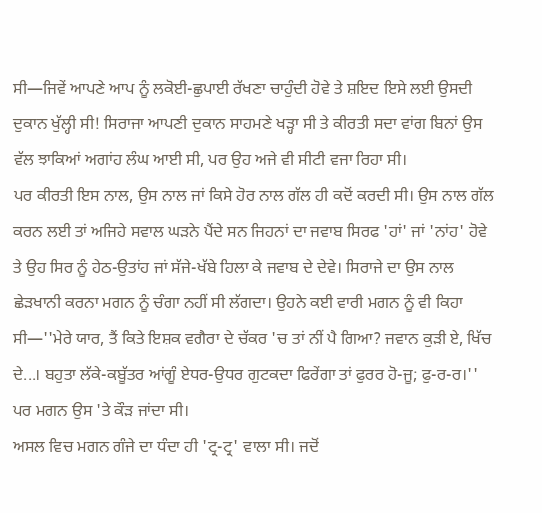ਸੀ—ਜਿਵੇਂ ਆਪਣੇ ਆਪ ਨੂੰ ਲਕੋਈ-ਛੁਪਾਈ ਰੱਖਣਾ ਚਾਹੁੰਦੀ ਹੋਵੇ ਤੇ ਸ਼ਇਦ ਇਸੇ ਲਈ ਉਸਦੀ ਦੁਕਾਨ ਖੁੱਲ੍ਹੀ ਸੀ! ਸਿਰਾਜਾ ਆਪਣੀ ਦੁਕਾਨ ਸਾਹਮਣੇ ਖੜ੍ਹਾ ਸੀ ਤੇ ਕੀਰਤੀ ਸਦਾ ਵਾਂਗ ਬਿਨਾਂ ਉਸ ਵੱਲ ਝਾਕਿਆਂ ਅਗਾਂਹ ਲੰਘ ਆਈ ਸੀ, ਪਰ ਉਹ ਅਜੇ ਵੀ ਸੀਟੀ ਵਜਾ ਰਿਹਾ ਸੀ।
ਪਰ ਕੀਰਤੀ ਇਸ ਨਾਲ, ਉਸ ਨਾਲ ਜਾਂ ਕਿਸੇ ਹੋਰ ਨਾਲ ਗੱਲ ਹੀ ਕਦੋਂ ਕਰਦੀ ਸੀ। ਉਸ ਨਾਲ ਗੱਲ ਕਰਨ ਲਈ ਤਾਂ ਅਜਿਹੇ ਸਵਾਲ ਘੜਨੇ ਪੈਂਦੇ ਸਨ ਜਿਹਨਾਂ ਦਾ ਜਵਾਬ ਸਿਰਫ 'ਹਾਂ' ਜਾਂ 'ਨਾਂਹ' ਹੋਵੇ ਤੇ ਉਹ ਸਿਰ ਨੂੰ ਹੇਠ-ਉਤਾਂਹ ਜਾਂ ਸੱਜੇ-ਖੱਬੇ ਹਿਲਾ ਕੇ ਜਵਾਬ ਦੇ ਦੇਵੇ। ਸਿਰਾਜੇ ਦਾ ਉਸ ਨਾਲ ਛੇੜਖਾਨੀ ਕਰਨਾ ਮਗਨ ਨੂੰ ਚੰਗਾ ਨਹੀਂ ਸੀ ਲੱਗਦਾ। ਉਹਨੇ ਕਈ ਵਾਰੀ ਮਗਨ ਨੂੰ ਵੀ ਕਿਹਾ ਸੀ—''ਮੇਰੇ ਯਾਰ, ਤੈਂ ਕਿਤੇ ਇਸ਼ਕ ਵਗੈਰਾ ਦੇ ਚੱਕਰ 'ਚ ਤਾਂ ਨੀਂ ਪੈ ਗਿਆ? ਜਵਾਨ ਕੁੜੀ ਏ, ਖਿੱਚ ਦੇ...। ਬਹੁਤਾ ਲੱਕੇ-ਕਬੂੱਤਰ ਆਂਗੂੰ ਏਧਰ-ਉਧਰ ਗੁਟਕਦਾ ਫਿਰੇਂਗਾ ਤਾਂ ਫੁਰਰ ਹੋ-ਜੂ; ਫੁ-ਰ-ਰ।''
ਪਰ ਮਗਨ ਉਸ 'ਤੇ ਕੌੜ ਜਾਂਦਾ ਸੀ।
ਅਸਲ ਵਿਚ ਮਗਨ ਗੰਜੇ ਦਾ ਧੰਦਾ ਹੀ 'ਟ੍ਰ-ਟ੍ਰ' ਵਾਲਾ ਸੀ। ਜਦੋਂ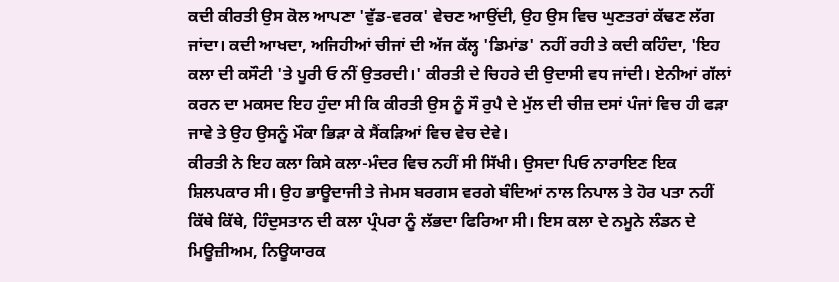ਕਦੀ ਕੀਰਤੀ ਉਸ ਕੋਲ ਆਪਣਾ 'ਵੁੱਡ-ਵਰਕ' ਵੇਚਣ ਆਉਂਦੀ, ਉਹ ਉਸ ਵਿਚ ਘੁਣਤਰਾਂ ਕੱਢਣ ਲੱਗ ਜਾਂਦਾ। ਕਦੀ ਆਖਦਾ, ਅਜਿਹੀਆਂ ਚੀਜਾਂ ਦੀ ਅੱਜ ਕੱਲ੍ਹ 'ਡਿਮਾਂਡ' ਨਹੀਂ ਰਹੀ ਤੇ ਕਦੀ ਕਹਿੰਦਾ, 'ਇਹ ਕਲਾ ਦੀ ਕਸੌਟੀ 'ਤੇ ਪੂਰੀ ਓ ਨੀਂ ਉਤਰਦੀ।' ਕੀਰਤੀ ਦੇ ਚਿਹਰੇ ਦੀ ਉਦਾਸੀ ਵਧ ਜਾਂਦੀ। ਏਨੀਆਂ ਗੱਲਾਂ ਕਰਨ ਦਾ ਮਕਸਦ ਇਹ ਹੁੰਦਾ ਸੀ ਕਿ ਕੀਰਤੀ ਉਸ ਨੂੰ ਸੌ ਰੁਪੈ ਦੇ ਮੁੱਲ ਦੀ ਚੀਜ਼ ਦਸਾਂ ਪੰਜਾਂ ਵਿਚ ਹੀ ਫੜਾ ਜਾਵੇ ਤੇ ਉਹ ਉਸਨੂੰ ਮੌਕਾ ਭਿੜਾ ਕੇ ਸੈਂਕੜਿਆਂ ਵਿਚ ਵੇਚ ਦੇਵੇ।
ਕੀਰਤੀ ਨੇ ਇਹ ਕਲਾ ਕਿਸੇ ਕਲਾ-ਮੰਦਰ ਵਿਚ ਨਹੀਂ ਸੀ ਸਿੱਖੀ। ਉਸਦਾ ਪਿਓ ਨਾਰਾਇਣ ਇਕ ਸ਼ਿਲਪਕਾਰ ਸੀ। ਉਹ ਭਾਊਦਾਜੀ ਤੇ ਜੇਮਸ ਬਰਗਸ ਵਰਗੇ ਬੰਦਿਆਂ ਨਾਲ ਨਿਪਾਲ ਤੇ ਹੋਰ ਪਤਾ ਨਹੀਂ ਕਿੱਥੇ ਕਿੱਥੇ, ਹਿੰਦੁਸਤਾਨ ਦੀ ਕਲਾ ਪ੍ਰੰਪਰਾ ਨੂੰ ਲੱਭਦਾ ਫਿਰਿਆ ਸੀ। ਇਸ ਕਲਾ ਦੇ ਨਮੂਨੇ ਲੰਡਨ ਦੇ ਮਿਊਜ਼ੀਅਮ, ਨਿਊਯਾਰਕ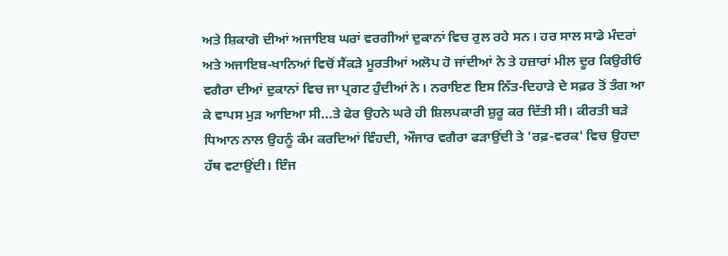ਅਤੇ ਸ਼ਿਕਾਗੋ ਦੀਆਂ ਅਜਾਇਬ ਘਰਾਂ ਵਰਗੀਆਂ ਦੁਕਾਨਾਂ ਵਿਚ ਰੁਲ ਰਹੇ ਸਨ। ਹਰ ਸਾਲ ਸਾਡੇ ਮੰਦਰਾਂ ਅਤੇ ਅਜਾਇਬ-ਖਾਨਿਆਂ ਵਿਚੋਂ ਸੈਂਕੜੇ ਮੂਰਤੀਆਂ ਅਲੋਪ ਹੋ ਜਾਂਦੀਆਂ ਨੇ ਤੇ ਹਜ਼ਾਰਾਂ ਮੀਲ ਦੂਰ ਕਿਉਰੀਓ ਵਗੈਰਾ ਦੀਆਂ ਦੁਕਾਨਾਂ ਵਿਚ ਜਾ ਪ੍ਰਗਟ ਹੁੰਦੀਆਂ ਨੇ। ਨਰਾਇਣ ਇਸ ਨਿੱਤ-ਦਿਹਾੜੇ ਦੇ ਸਫ਼ਰ ਤੋਂ ਤੰਗ ਆ ਕੇ ਵਾਪਸ ਮੁੜ ਆਇਆ ਸੀ...ਤੇ ਫੇਰ ਉਹਨੇ ਘਰੇ ਹੀ ਸ਼ਿਲਪਕਾਰੀ ਸ਼ੁਰੂ ਕਰ ਦਿੱਤੀ ਸੀ। ਕੀਰਤੀ ਬੜੇ ਧਿਆਨ ਨਾਲ ਉਹਨੂੰ ਕੰਮ ਕਰਦਿਆਂ ਵਿੰਹਦੀ, ਔਜਾਰ ਵਗੈਰਾ ਫੜਾਉਂਦੀ ਤੇ 'ਰਫ਼-ਵਰਕ' ਵਿਚ ਉਹਦਾ ਹੱਥ ਵਟਾਉਂਦੀ। ਇੰਜ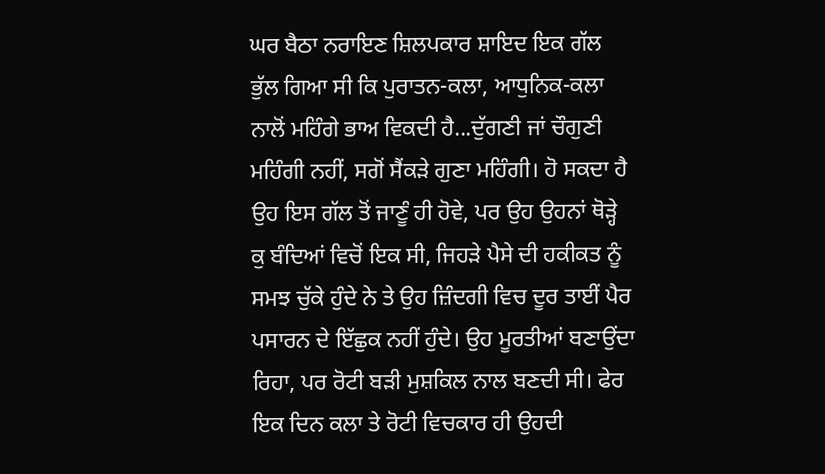ਘਰ ਬੈਠਾ ਨਰਾਇਣ ਸ਼ਿਲਪਕਾਰ ਸ਼ਾਇਦ ਇਕ ਗੱਲ ਭੁੱਲ ਗਿਆ ਸੀ ਕਿ ਪੁਰਾਤਨ-ਕਲਾ, ਆਧੁਨਿਕ-ਕਲਾ ਨਾਲੋਂ ਮਹਿੰਗੇ ਭਾਅ ਵਿਕਦੀ ਹੈ...ਦੁੱਗਣੀ ਜਾਂ ਚੌਗੁਣੀ ਮਹਿੰਗੀ ਨਹੀਂ, ਸਗੋਂ ਸੈਂਕੜੇ ਗੁਣਾ ਮਹਿੰਗੀ। ਹੋ ਸਕਦਾ ਹੈ ਉਹ ਇਸ ਗੱਲ ਤੋਂ ਜਾਣੂੰ ਹੀ ਹੋਵੇ, ਪਰ ਉਹ ਉਹਨਾਂ ਥੋੜ੍ਹੇ ਕੁ ਬੰਦਿਆਂ ਵਿਚੋਂ ਇਕ ਸੀ, ਜਿਹੜੇ ਪੈਸੇ ਦੀ ਹਕੀਕਤ ਨੂੰ ਸਮਝ ਚੁੱਕੇ ਹੁੰਦੇ ਨੇ ਤੇ ਉਹ ਜ਼ਿੰਦਗੀ ਵਿਚ ਦੂਰ ਤਾਈਂ ਪੈਰ ਪਸਾਰਨ ਦੇ ਇੱਛੁਕ ਨਹੀਂ ਹੁੰਦੇ। ਉਹ ਮੂਰਤੀਆਂ ਬਣਾਉਂਦਾ ਰਿਹਾ, ਪਰ ਰੋਟੀ ਬੜੀ ਮੁਸ਼ਕਿਲ ਨਾਲ ਬਣਦੀ ਸੀ। ਫੇਰ ਇਕ ਦਿਨ ਕਲਾ ਤੇ ਰੋਟੀ ਵਿਚਕਾਰ ਹੀ ਉਹਦੀ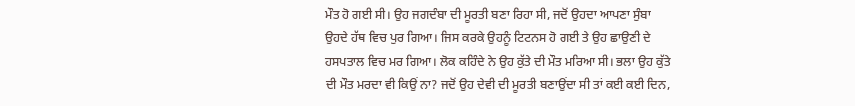ਮੌਤ ਹੋ ਗਈ ਸੀ। ਉਹ ਜਗਦੰਬਾ ਦੀ ਮੂਰਤੀ ਬਣਾ ਰਿਹਾ ਸੀ, ਜਦੋਂ ਉਹਦਾ ਆਪਣਾ ਸੁੰਬਾ ਉਹਦੇ ਹੱਥ ਵਿਚ ਪੁਰ ਗਿਆ। ਜਿਸ ਕਰਕੇ ਉਹਨੂੰ ਟਿਟਨਸ ਹੋ ਗਈ ਤੇ ਉਹ ਛਾਉਣੀ ਦੇ ਹਸਪਤਾਲ ਵਿਚ ਮਰ ਗਿਆ। ਲੋਕ ਕਹਿੰਦੇ ਨੇ ਉਹ ਕੁੱਤੇ ਦੀ ਮੌਤ ਮਰਿਆ ਸੀ। ਭਲਾ ਉਹ ਕੁੱਤੇ ਦੀ ਮੌਤ ਮਰਦਾ ਵੀ ਕਿਉਂ ਨਾ? ਜਦੋਂ ਉਹ ਦੇਵੀ ਦੀ ਮੂਰਤੀ ਬਣਾਉਂਦਾ ਸੀ ਤਾਂ ਕਈ ਕਈ ਦਿਨ,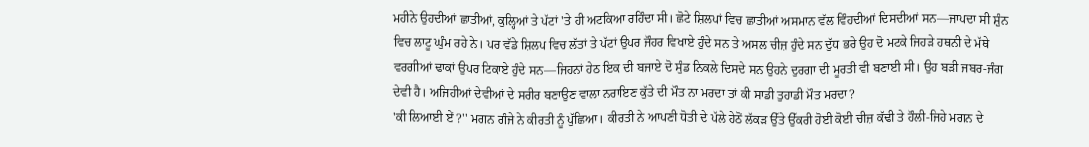ਮਹੀਨੇ ਉਹਦੀਆਂ ਛਾਤੀਆਂ, ਕੁਲ੍ਹਿਆਂ ਤੇ ਪੱਟਾਂ 'ਤੇ ਹੀ ਅਟਕਿਆ ਰਹਿੰਦਾ ਸੀ। ਛੋਟੇ ਸ਼ਿਲਪਾਂ ਵਿਚ ਛਾਤੀਆਂ ਅਸਮਾਨ ਵੱਲ ਵਿੰਹਦੀਆਂ ਦਿਸਦੀਆਂ ਸਨ—ਜਾਪਦਾ ਸੀ ਸ਼ੁੰਨ ਵਿਚ ਲਾਟੂ ਘੁੰਮ ਰਹੇ ਨੇ। ਪਰ ਵੱਡੇ ਸ਼ਿਲਪ ਵਿਚ ਲੱਤਾਂ ਤੇ ਪੱਟਾਂ ਉਪਰ ਜੌਹਰ ਵਿਖਾਏ ਹੁੰਦੇ ਸਨ ਤੇ ਅਸਲ ਚੀਜ਼ ਹੁੰਦੇ ਸਨ ਦੁੱਧ ਭਰੇ ਉਹ ਦੋ ਮਟਕੇ ਜਿਹੜੇ ਹਥਨੀ ਦੇ ਮੱਥੇ ਵਰਗੀਆਂ ਢਾਕਾਂ ਉਪਰ ਟਿਕਾਏ ਹੁੰਦੇ ਸਨ—ਜਿਹਨਾਂ ਹੇਠ ਇਕ ਦੀ ਬਜਾਏ ਦੋ ਸੁੰਡ ਨਿਕਲੇ ਦਿਸਦੇ ਸਨ ਉਹਨੇ ਦੁਰਗਾ ਦੀ ਮੂਰਤੀ ਵੀ ਬਣਾਈ ਸੀ। ਉਹ ਬੜੀ ਜਬਰ-ਜੰਗ ਦੇਵੀ ਹੈ। ਅਜਿਹੀਆਂ ਦੇਵੀਆਂ ਦੇ ਸਰੀਰ ਬਣਾਉਣ ਵਾਲਾ ਨਰਾਇਣ ਕੁੱਤੇ ਦੀ ਮੌਤ ਨਾ ਮਰਦਾ ਤਾਂ ਕੀ ਸਾਡੀ ਤੁਹਾਡੀ ਮੌਤ ਮਰਦਾ?
'ਕੀ ਲਿਆਈ ਏਂ ?'' ਮਗਨ ਗੰਜੇ ਨੇ ਕੀਰਤੀ ਨੂੰ ਪੁੱਛਿਆ। ਕੀਰਤੀ ਨੇ ਆਪਣੀ ਧੋਤੀ ਦੇ ਪੱਲੇ ਹੇਠੋਂ ਲੱਕੜ ਉੱਤੇ ਉੱਕਰੀ ਹੋਈ ਕੋਈ ਚੀਜ਼ ਕੱਢੀ ਤੇ ਹੌਲੀ-ਜਿਹੇ ਮਗਨ ਦੇ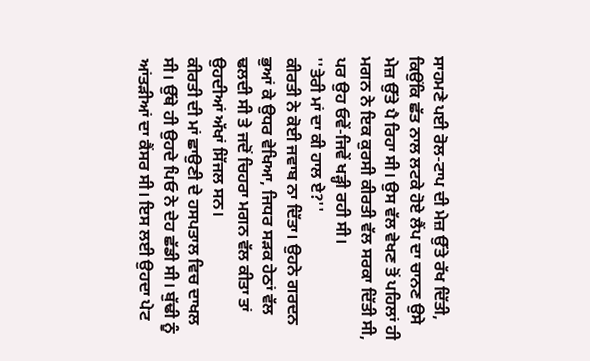ਸਾਹਮਣੇ ਪਈ ਰੋਲ-ਟਾਪ ਦੀ ਮੇਜ਼ ਉੱਤੇ ਰੱਖ ਦਿੱਤੀ, ਕਿਉਂਕਿ ਛੱਤ ਨਾਲ ਲਟਕੇ ਹੋਏ ਲੈਂਪ ਦਾ ਚਾਨਣ ਉਸੇ ਮੇਜ਼ ਉੱਤੇ ਪੈ ਰਿਹਾ ਸੀ। ਉਸ ਵੱਲ ਵੇਖਣ ਤੋਂ ਪਹਿਲਾਂ ਹੀ ਮਗਨ ਨੇ ਇਕ ਕੁਰਸੀ ਕੀਰਤੀ ਵੱਲ ਸਰਕਾ ਦਿੱਤੀ ਸੀ, ਪਰ ਉਹ ਓਵੇਂ-ਜਿਵੇਂ ਖੜ੍ਹੀ ਰਹੀ ਸੀ।
''ਤੇਰੀ ਮਾਂ ਦਾ ਕੀ ਹਾਲ ਏ?''
ਕੀਰਤੀ ਨੇ ਕੋਈ ਜਵਾਬ ਨਾ ਦਿੱਤਾ। ਉਹਨੇ ਗਰਦਨ ਭੁਆਂ ਕੇ ਉਧਰ ਵੇਖਿਆ, ਜਿਧਰ ਸੜਕ ਹੇਠਾਂ ਵੱਲ ਢਲਦੀ ਸੀ ਤੇ ਜਦੋਂ ਚਿਹਰਾ ਮਗਨ ਵੱਲ ਕੀਤਾ ਤਾਂ ਉਹਦੀਆਂ ਅੱਖਾਂ ਸਿੱਜਲ ਸਨ।
ਕੀਰਤੀ ਦੀ ਮਾਂ ਛਾਉਣੀ ਦੇ ਹਸਪਤਾਲ ਵਿਚ ਦਾਖਲ ਸੀ। ਉੱਥੇ ਹੀ ਉਹਦੇ ਪਿਓ ਨੇ ਦੇਹ ਛੱਡੀ ਸੀ। ਬੁੱਢੀ ਨੂੰ ਆਂਤੜੀਆਂ ਦਾ ਕੈਂਸਰ ਸੀ। ਇਸ ਲਈ ਉਹਦਾ ਪੇਟ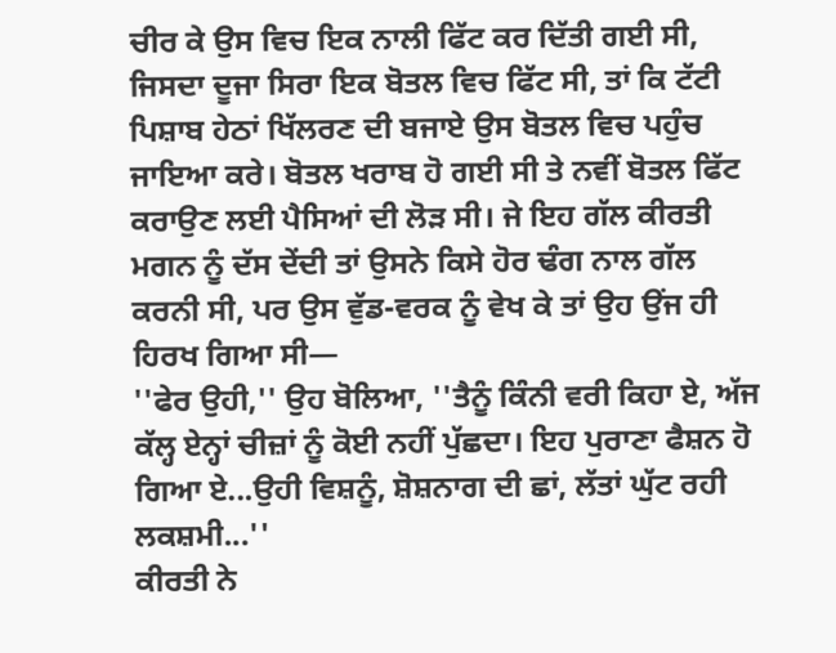ਚੀਰ ਕੇ ਉਸ ਵਿਚ ਇਕ ਨਾਲੀ ਫਿੱਟ ਕਰ ਦਿੱਤੀ ਗਈ ਸੀ, ਜਿਸਦਾ ਦੂਜਾ ਸਿਰਾ ਇਕ ਬੋਤਲ ਵਿਚ ਫਿੱਟ ਸੀ, ਤਾਂ ਕਿ ਟੱਟੀ ਪਿਸ਼ਾਬ ਹੇਠਾਂ ਖਿੱਲਰਣ ਦੀ ਬਜਾਏ ਉਸ ਬੋਤਲ ਵਿਚ ਪਹੁੰਚ ਜਾਇਆ ਕਰੇ। ਬੋਤਲ ਖਰਾਬ ਹੋ ਗਈ ਸੀ ਤੇ ਨਵੀਂ ਬੋਤਲ ਫਿੱਟ ਕਰਾਉਣ ਲਈ ਪੈਸਿਆਂ ਦੀ ਲੋੜ ਸੀ। ਜੇ ਇਹ ਗੱਲ ਕੀਰਤੀ ਮਗਨ ਨੂੰ ਦੱਸ ਦੇਂਦੀ ਤਾਂ ਉਸਨੇ ਕਿਸੇ ਹੋਰ ਢੰਗ ਨਾਲ ਗੱਲ ਕਰਨੀ ਸੀ, ਪਰ ਉਸ ਵੁੱਡ-ਵਰਕ ਨੂੰ ਵੇਖ ਕੇ ਤਾਂ ਉਹ ਉਂਜ ਹੀ ਹਿਰਖ ਗਿਆ ਸੀ—
''ਫੇਰ ਉਹੀ,'' ਉਹ ਬੋਲਿਆ, ''ਤੈਨੂੰ ਕਿੰਨੀ ਵਰੀ ਕਿਹਾ ਏ, ਅੱਜ ਕੱਲ੍ਹ ਏਨ੍ਹਾਂ ਚੀਜ਼ਾਂ ਨੂੰ ਕੋਈ ਨਹੀਂ ਪੁੱਛਦਾ। ਇਹ ਪੁਰਾਣਾ ਫੈਸ਼ਨ ਹੋ ਗਿਆ ਏ...ਉਹੀ ਵਿਸ਼ਨੂੰ, ਸ਼ੋਸ਼ਨਾਗ ਦੀ ਛਾਂ, ਲੱਤਾਂ ਘੁੱਟ ਰਹੀ ਲਕਸ਼ਮੀ...''
ਕੀਰਤੀ ਨੇ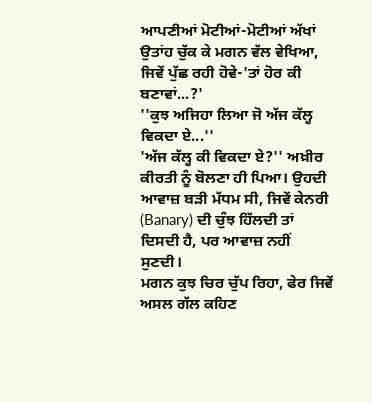ਆਪਣੀਆਂ ਮੋਟੀਆਂ-ਮੋਟੀਆਂ ਅੱਖਾਂ ਉਤਾਂਹ ਚੁੱਕ ਕੇ ਮਗਨ ਵੱਲ ਵੇਖਿਆ, ਜਿਵੇਂ ਪੁੱਛ ਰਹੀ ਹੋਵੇ-'ਤਾਂ ਹੋਰ ਕੀ ਬਣਾਵਾਂ...?'
''ਕੁਝ ਅਜਿਹਾ ਲਿਆ ਜੋ ਅੱਜ ਕੱਲ੍ਹ ਵਿਕਦਾ ਏ...''
'ਅੱਜ ਕੱਲ੍ਹ ਕੀ ਵਿਕਦਾ ਏ?'' ਅਖ਼ੀਰ ਕੀਰਤੀ ਨੂੰ ਬੋਲਣਾ ਹੀ ਪਿਆ। ਉਹਦੀ ਆਵਾਜ਼ ਬੜੀ ਮੱਧਮ ਸੀ, ਜਿਵੇਂ ਕੇਨਰੀ (Banary) ਦੀ ਚੁੰਝ ਹਿੱਲਦੀ ਤਾਂ ਦਿਸਦੀ ਹੈ, ਪਰ ਆਵਾਜ਼ ਨਹੀਂ ਸੁਣਦੀ।
ਮਗਨ ਕੁਝ ਚਿਰ ਚੁੱਪ ਰਿਹਾ, ਫੇਰ ਜਿਵੇਂ ਅਸਲ ਗੱਲ ਕਹਿਣ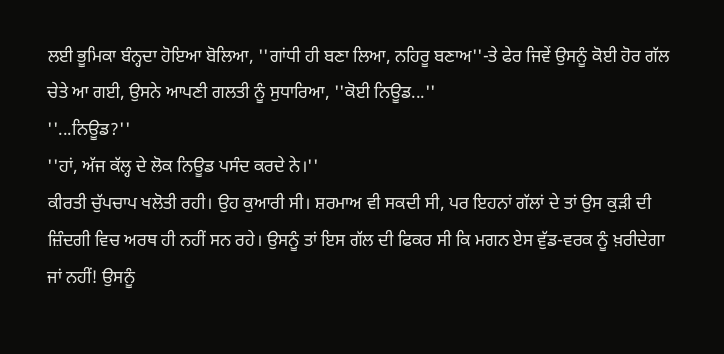ਲਈ ਭੂਮਿਕਾ ਬੰਨ੍ਹਦਾ ਹੋਇਆ ਬੋਲਿਆ, ''ਗਾਂਧੀ ਹੀ ਬਣਾ ਲਿਆ, ਨਹਿਰੂ ਬਣਾਅ''-ਤੇ ਫੇਰ ਜਿਵੇਂ ਉਸਨੂੰ ਕੋਈ ਹੋਰ ਗੱਲ ਚੇਤੇ ਆ ਗਈ, ਉਸਨੇ ਆਪਣੀ ਗਲਤੀ ਨੂੰ ਸੁਧਾਰਿਆ, ''ਕੋਈ ਨਿਊਡ...''
''...ਨਿਊਡ?''
''ਹਾਂ, ਅੱਜ ਕੱਲ੍ਹ ਦੇ ਲੋਕ ਨਿਊਡ ਪਸੰਦ ਕਰਦੇ ਨੇ।''
ਕੀਰਤੀ ਚੁੱਪਚਾਪ ਖਲੋਤੀ ਰਹੀ। ਉਹ ਕੁਆਰੀ ਸੀ। ਸ਼ਰਮਾਅ ਵੀ ਸਕਦੀ ਸੀ, ਪਰ ਇਹਨਾਂ ਗੱਲਾਂ ਦੇ ਤਾਂ ਉਸ ਕੁੜੀ ਦੀ ਜ਼ਿੰਦਗੀ ਵਿਚ ਅਰਥ ਹੀ ਨਹੀਂ ਸਨ ਰਹੇ। ਉਸਨੂੰ ਤਾਂ ਇਸ ਗੱਲ ਦੀ ਫਿਕਰ ਸੀ ਕਿ ਮਗਨ ਏਸ ਵੁੱਡ-ਵਰਕ ਨੂੰ ਖ਼ਰੀਦੇਗਾ ਜਾਂ ਨਹੀਂ! ਉਸਨੂੰ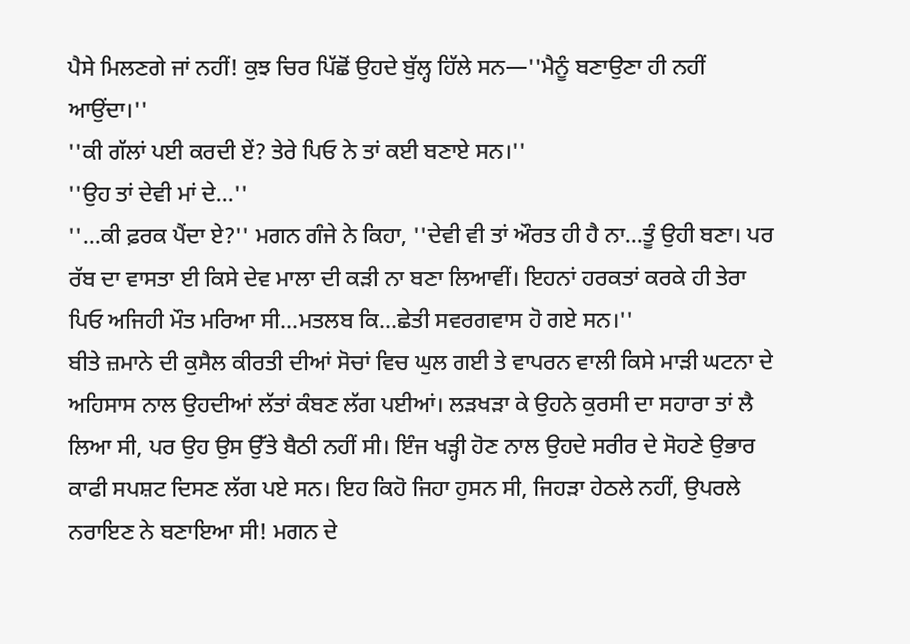ਪੈਸੇ ਮਿਲਣਗੇ ਜਾਂ ਨਹੀਂ! ਕੁਝ ਚਿਰ ਪਿੱਛੋਂ ਉਹਦੇ ਬੁੱਲ੍ਹ ਹਿੱਲੇ ਸਨ—''ਮੈਨੂੰ ਬਣਾਉਣਾ ਹੀ ਨਹੀਂ ਆਉਂਦਾ।''
''ਕੀ ਗੱਲਾਂ ਪਈ ਕਰਦੀ ਏਂ? ਤੇਰੇ ਪਿਓ ਨੇ ਤਾਂ ਕਈ ਬਣਾਏ ਸਨ।''
''ਉਹ ਤਾਂ ਦੇਵੀ ਮਾਂ ਦੇ...''
''...ਕੀ ਫ਼ਰਕ ਪੈਂਦਾ ਏ?'' ਮਗਨ ਗੰਜੇ ਨੇ ਕਿਹਾ, ''ਦੇਵੀ ਵੀ ਤਾਂ ਔਰਤ ਹੀ ਹੈ ਨਾ...ਤੂੰ ਉਹੀ ਬਣਾ। ਪਰ ਰੱਬ ਦਾ ਵਾਸਤਾ ਈ ਕਿਸੇ ਦੇਵ ਮਾਲਾ ਦੀ ਕੜੀ ਨਾ ਬਣਾ ਲਿਆਵੀਂ। ਇਹਨਾਂ ਹਰਕਤਾਂ ਕਰਕੇ ਹੀ ਤੇਰਾ ਪਿਓ ਅਜਿਹੀ ਮੌਤ ਮਰਿਆ ਸੀ...ਮਤਲਬ ਕਿ...ਛੇਤੀ ਸਵਰਗਵਾਸ ਹੋ ਗਏ ਸਨ।''
ਬੀਤੇ ਜ਼ਮਾਨੇ ਦੀ ਕੁਸੈਲ ਕੀਰਤੀ ਦੀਆਂ ਸੋਚਾਂ ਵਿਚ ਘੁਲ ਗਈ ਤੇ ਵਾਪਰਨ ਵਾਲੀ ਕਿਸੇ ਮਾੜੀ ਘਟਨਾ ਦੇ ਅਹਿਸਾਸ ਨਾਲ ਉਹਦੀਆਂ ਲੱਤਾਂ ਕੰਬਣ ਲੱਗ ਪਈਆਂ। ਲੜਖੜਾ ਕੇ ਉਹਨੇ ਕੁਰਸੀ ਦਾ ਸਹਾਰਾ ਤਾਂ ਲੈ ਲਿਆ ਸੀ, ਪਰ ਉਹ ਉਸ ਉੱਤੇ ਬੈਠੀ ਨਹੀਂ ਸੀ। ਇੰਜ ਖੜ੍ਹੀ ਹੋਣ ਨਾਲ ਉਹਦੇ ਸਰੀਰ ਦੇ ਸੋਹਣੇ ਉਭਾਰ ਕਾਫੀ ਸਪਸ਼ਟ ਦਿਸਣ ਲੱਗ ਪਏ ਸਨ। ਇਹ ਕਿਹੋ ਜਿਹਾ ਹੁਸਨ ਸੀ, ਜਿਹੜਾ ਹੇਠਲੇ ਨਹੀਂ, ਉਪਰਲੇ ਨਰਾਇਣ ਨੇ ਬਣਾਇਆ ਸੀ! ਮਗਨ ਦੇ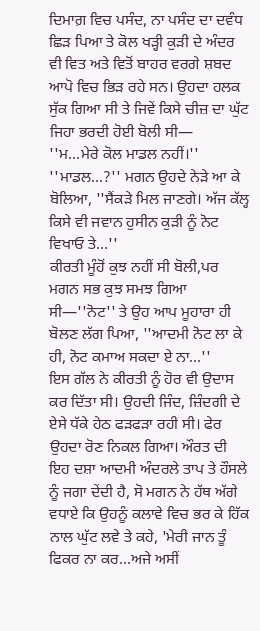ਦਿਮਾਗ਼ ਵਿਚ ਪਸੰਦ, ਨਾ ਪਸੰਦ ਦਾ ਦਵੰਧ ਛਿੜ ਪਿਆ ਤੇ ਕੋਲ ਖੜ੍ਹੀ ਕੁੜੀ ਦੇ ਅੰਦਰ ਵੀ ਵਿਤ ਅਤੇ ਵਿਤੋਂ ਬਾਹਰ ਵਰਗੇ ਸ਼ਬਦ ਆਪੋ ਵਿਚ ਭਿੜ ਰਹੇ ਸਨ। ਉਹਦਾ ਹਲਕ ਸੁੱਕ ਗਿਆ ਸੀ ਤੇ ਜਿਵੇਂ ਕਿਸੇ ਚੀਜ਼ ਦਾ ਘੁੱਟ ਜਿਹਾ ਭਰਦੀ ਹੋਈ ਬੋਲੀ ਸੀ—
''ਮ...ਮੇਰੇ ਕੋਲ ਮਾਡਲ ਨਹੀਂ।''
''ਮਾਡਲ...?'' ਮਗਨ ਉਹਦੇ ਨੇੜੇ ਆ ਕੇ ਬੋਲਿਆ, ''ਸੈਂਕੜੇ ਮਿਲ ਜਾਣਗੇ। ਅੱਜ ਕੱਲ੍ਹ ਕਿਸੇ ਵੀ ਜਵਾਨ ਹੁਸੀਨ ਕੁੜੀ ਨੂੰ ਨੋਟ ਵਿਖਾਓ ਤੇ...''
ਕੀਰਤੀ ਮੂੰਹੋਂ ਕੁਝ ਨਹੀਂ ਸੀ ਬੋਲੀ,ਪਰ ਮਗਨ ਸਭ ਕੁਝ ਸਮਝ ਗਿਆ ਸੀ—''ਨੋਟ'' ਤੇ ਉਹ ਆਪ ਮੂਹਾਰਾ ਹੀ ਬੋਲਣ ਲੱਗ ਪਿਆ, ''ਆਦਮੀ ਨੋਟ ਲਾ ਕੇ ਹੀ, ਨੋਟ ਕਮਾਅ ਸਕਦਾ ਏ ਨਾ...''
ਇਸ ਗੱਲ ਨੇ ਕੀਰਤੀ ਨੂੰ ਹੋਰ ਵੀ ਉਦਾਸ ਕਰ ਦਿੱਤਾ ਸੀ। ਉਹਦੀ ਜਿੰਦ, ਜ਼ਿੰਦਗੀ ਦੇ ਏਸੇ ਧੱਕੇ ਹੇਠ ਫੜਫੜਾ ਰਹੀ ਸੀ। ਫੇਰ ਉਹਦਾ ਰੋਣ ਨਿਕਲ ਗਿਆ। ਔਰਤ ਦੀ ਇਹ ਦਸ਼ਾ ਆਦਮੀ ਅੰਦਰਲੇ ਤਾਪ ਤੇ ਹੌਸਲੇ ਨੂੰ ਜਗਾ ਦੇਂਦੀ ਹੈ, ਸੋ ਮਗਨ ਨੇ ਹੱਥ ਅੱਗੇ ਵਧਾਏ ਕਿ ਉਹਨੂੰ ਕਲਾਵੇ ਵਿਚ ਭਰ ਕੇ ਹਿੱਕ ਨਾਲ ਘੁੱਟ ਲਵੇ ਤੇ ਕਹੇ, 'ਮੇਰੀ ਜਾਨ ਤੂੰ ਫਿਕਰ ਨਾ ਕਰ...ਅਜੇ ਅਸੀਂ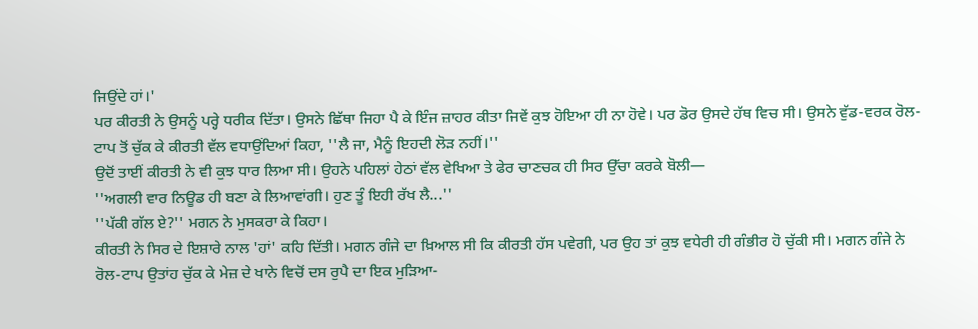ਜਿਉਂਦੇ ਹਾਂ।'
ਪਰ ਕੀਰਤੀ ਨੇ ਉਸਨੂੰ ਪਰ੍ਹੇ ਧਰੀਕ ਦਿੱਤਾ। ਉਸਨੇ ਛਿੱਥਾ ਜਿਹਾ ਪੈ ਕੇ ਇੰਜ ਜ਼ਾਹਰ ਕੀਤਾ ਜਿਵੇਂ ਕੁਝ ਹੋਇਆ ਹੀ ਨਾ ਹੋਵੇ। ਪਰ ਡੋਰ ਉਸਦੇ ਹੱਥ ਵਿਚ ਸੀ। ਉਸਨੇ ਵੁੱਡ-ਵਰਕ ਰੋਲ-ਟਾਪ ਤੋਂ ਚੁੱਕ ਕੇ ਕੀਰਤੀ ਵੱਲ ਵਧਾਉਂਦਿਆਂ ਕਿਹਾ, ''ਲੈ ਜਾ, ਮੈਨੂੰ ਇਹਦੀ ਲੋੜ ਨਹੀਂ।''
ਉਦੋਂ ਤਾਈਂ ਕੀਰਤੀ ਨੇ ਵੀ ਕੁਝ ਧਾਰ ਲਿਆ ਸੀ। ਉਹਨੇ ਪਹਿਲਾਂ ਹੇਠਾਂ ਵੱਲ ਵੇਖਿਆ ਤੇ ਫੇਰ ਚਾਣਚਕ ਹੀ ਸਿਰ ਉੱਚਾ ਕਰਕੇ ਬੋਲੀ—
''ਅਗਲੀ ਵਾਰ ਨਿਊਡ ਹੀ ਬਣਾ ਕੇ ਲਿਆਵਾਂਗੀ। ਹੁਣ ਤੂੰ ਇਹੀ ਰੱਖ ਲੈ...''
''ਪੱਕੀ ਗੱਲ ਏ?'' ਮਗਨ ਨੇ ਮੁਸਕਰਾ ਕੇ ਕਿਹਾ।
ਕੀਰਤੀ ਨੇ ਸਿਰ ਦੇ ਇਸ਼ਾਰੇ ਨਾਲ 'ਹਾਂ' ਕਹਿ ਦਿੱਤੀ। ਮਗਨ ਗੰਜੇ ਦਾ ਖ਼ਿਆਲ ਸੀ ਕਿ ਕੀਰਤੀ ਹੱਸ ਪਵੇਗੀ, ਪਰ ਉਹ ਤਾਂ ਕੁਝ ਵਧੇਰੀ ਹੀ ਗੰਭੀਰ ਹੋ ਚੁੱਕੀ ਸੀ। ਮਗਨ ਗੰਜੇ ਨੇ ਰੋਲ-ਟਾਪ ਉਤਾਂਹ ਚੁੱਕ ਕੇ ਮੇਜ਼ ਦੇ ਖਾਨੇ ਵਿਚੋਂ ਦਸ ਰੁਪੈ ਦਾ ਇਕ ਮੁੜਿਆ-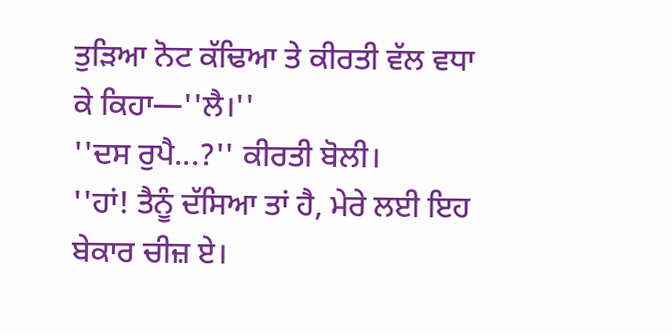ਤੁੜਿਆ ਨੋਟ ਕੱਢਿਆ ਤੇ ਕੀਰਤੀ ਵੱਲ ਵਧਾ ਕੇ ਕਿਹਾ—''ਲੈ।''
''ਦਸ ਰੁਪੈ...?'' ਕੀਰਤੀ ਬੋਲੀ।
''ਹਾਂ! ਤੈਨੂੰ ਦੱਸਿਆ ਤਾਂ ਹੈ, ਮੇਰੇ ਲਈ ਇਹ ਬੇਕਾਰ ਚੀਜ਼ ਏ।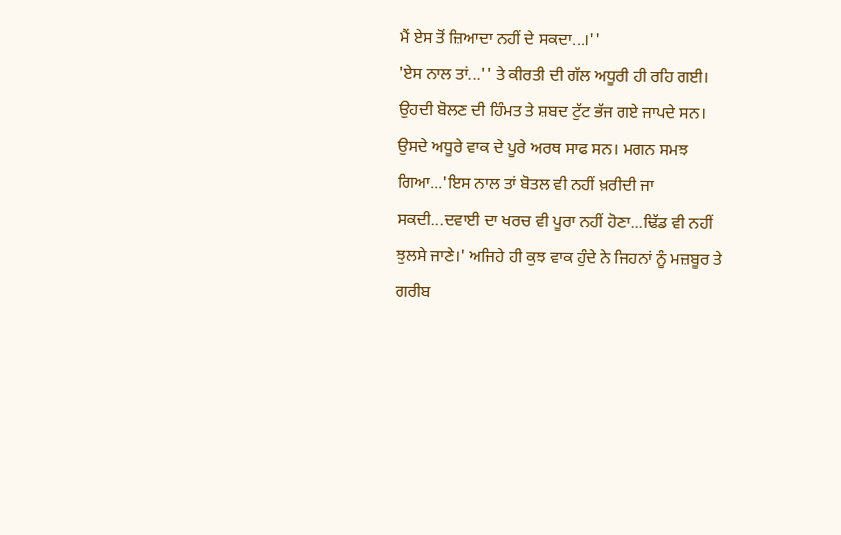ਮੈਂ ਏਸ ਤੋਂ ਜ਼ਿਆਦਾ ਨਹੀਂ ਦੇ ਸਕਦਾ...।''
'ਏਸ ਨਾਲ ਤਾਂ...'' ਤੇ ਕੀਰਤੀ ਦੀ ਗੱਲ ਅਧੂਰੀ ਹੀ ਰਹਿ ਗਈ। ਉਹਦੀ ਬੋਲਣ ਦੀ ਹਿੰਮਤ ਤੇ ਸ਼ਬਦ ਟੁੱਟ ਭੱਜ ਗਏ ਜਾਪਦੇ ਸਨ। ਉਸਦੇ ਅਧੂਰੇ ਵਾਕ ਦੇ ਪੂਰੇ ਅਰਥ ਸਾਫ ਸਨ। ਮਗਨ ਸਮਝ ਗਿਆ...'ਇਸ ਨਾਲ ਤਾਂ ਬੋਤਲ ਵੀ ਨਹੀਂ ਖ਼ਰੀਦੀ ਜਾ ਸਕਦੀ...ਦਵਾਈ ਦਾ ਖਰਚ ਵੀ ਪੂਰਾ ਨਹੀਂ ਹੋਣਾ...ਢਿੱਡ ਵੀ ਨਹੀਂ ਝੁਲਸੇ ਜਾਣੇ।' ਅਜਿਹੇ ਹੀ ਕੁਝ ਵਾਕ ਹੁੰਦੇ ਨੇ ਜਿਹਨਾਂ ਨੂੰ ਮਜ਼ਬੂਰ ਤੇ ਗਰੀਬ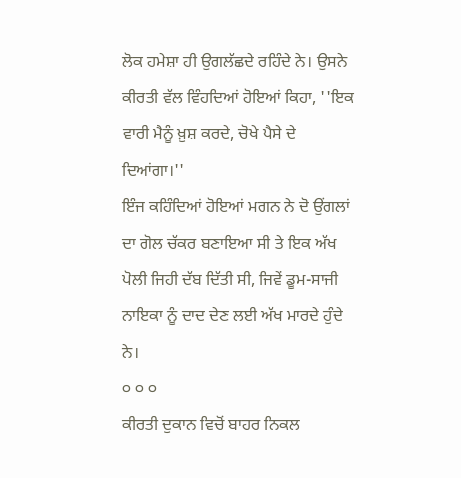ਲੋਕ ਹਮੇਸ਼ਾ ਹੀ ਉਗਲੱਛਦੇ ਰਹਿੰਦੇ ਨੇ। ਉਸਨੇ ਕੀਰਤੀ ਵੱਲ ਵਿੰਹਦਿਆਂ ਹੋਇਆਂ ਕਿਹਾ, ''ਇਕ ਵਾਰੀ ਮੈਨੂੰ ਖ਼ੁਸ਼ ਕਰਦੇ, ਚੋਖੇ ਪੈਸੇ ਦੇ ਦਿਆਂਗਾ।''
ਇੰਜ ਕਹਿੰਦਿਆਂ ਹੋਇਆਂ ਮਗਨ ਨੇ ਦੋ ਉਂਗਲਾਂ ਦਾ ਗੋਲ ਚੱਕਰ ਬਣਾਇਆ ਸੀ ਤੇ ਇਕ ਅੱਖ ਪੋਲੀ ਜਿਹੀ ਦੱਬ ਦਿੱਤੀ ਸੀ, ਜਿਵੇਂ ਡੂਮ-ਸਾਜੀ ਨਾਇਕਾ ਨੂੰ ਦਾਦ ਦੇਣ ਲਈ ਅੱਖ ਮਾਰਦੇ ਹੁੰਦੇ ਨੇ।
੦ ੦ ੦
ਕੀਰਤੀ ਦੁਕਾਨ ਵਿਚੋਂ ਬਾਹਰ ਨਿਕਲ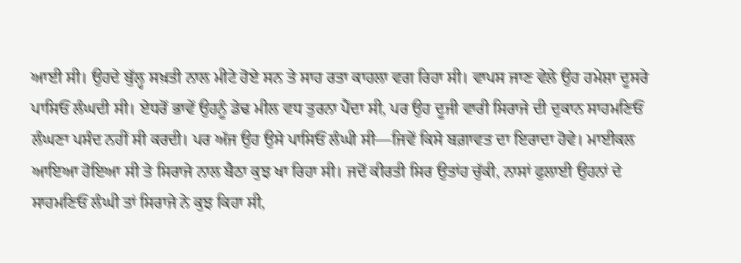ਆਈ ਸੀ। ਉਹਦੇ ਬੁੱਲ੍ਹ ਸਖ਼ਤੀ ਨਾਲ ਮੀਟੇ ਹੋਏ ਸਨ ਤੇ ਸਾਹ ਰਤਾ ਕਾਹਲਾ ਵਗ ਰਿਹਾ ਸੀ। ਵਾਪਸ ਜਾਣ ਵੇਲੇ ਉਹ ਹਮੇਸ਼ਾ ਦੂਸਰੇ ਪਾਸਿਓਂ ਲੰਘਦੀ ਸੀ। ਏਧਰੋਂ ਭਾਵੇਂ ਉਹਨੂੰ ਡੇਢ ਮੀਲ ਵਧ ਤੁਰਨਾ ਪੈਂਦਾ ਸੀ, ਪਰ ਉਹ ਦੂਜੀ ਵਾਰੀ ਸਿਰਾਜੇ ਦੀ ਦੁਕਾਨ ਸਾਹਮਣਿਓਂ ਲੰਘਣਾ ਪਸੰਦ ਨਹੀਂ ਸੀ ਕਰਦੀ। ਪਰ ਅੱਜ ਉਹ ਉਸੇ ਪਾਸਿਓਂ ਲੰਘੀ ਸੀ—ਜਿਵੇਂ ਕਿਸੇ ਬਗ਼ਾਵਤ ਦਾ ਇਰਾਦਾ ਹੋਵੇ। ਮਾਈਕਲ ਆਇਆ ਹੋਇਆ ਸੀ ਤੇ ਸਿਰਾਜੇ ਨਾਲ ਬੈਠਾ ਕੁਝ ਖਾ ਰਿਹਾ ਸੀ। ਜਦੋਂ ਕੀਰਤੀ ਸਿਰ ਉਤਾਂਹ ਚੁੱਕੀ, ਨਾਸਾਂ ਫੁਲਾਈ ਉਹਨਾਂ ਦੇ ਸਾਹਮਣਿਓਂ ਲੰਘੀ ਤਾਂ ਸਿਰਾਜੇ ਨੇ ਕੁਝ ਕਿਹਾ ਸੀ,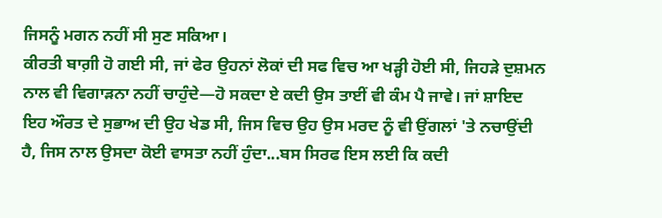ਜਿਸਨੂੰ ਮਗਨ ਨਹੀਂ ਸੀ ਸੁਣ ਸਕਿਆ।
ਕੀਰਤੀ ਬਾਗ਼ੀ ਹੋ ਗਈ ਸੀ, ਜਾਂ ਫੇਰ ਉਹਨਾਂ ਲੋਕਾਂ ਦੀ ਸਫ ਵਿਚ ਆ ਖੜ੍ਹੀ ਹੋਈ ਸੀ, ਜਿਹੜੇ ਦੁਸ਼ਮਨ ਨਾਲ ਵੀ ਵਿਗਾੜਨਾ ਨਹੀਂ ਚਾਹੁੰਦੇ—ਹੋ ਸਕਦਾ ਏ ਕਦੀ ਉਸ ਤਾਈਂ ਵੀ ਕੰਮ ਪੈ ਜਾਵੇ। ਜਾਂ ਸ਼ਾਇਦ ਇਹ ਔਰਤ ਦੇ ਸੁਭਾਅ ਦੀ ਉਹ ਖੇਡ ਸੀ, ਜਿਸ ਵਿਚ ਉਹ ਉਸ ਮਰਦ ਨੂੰ ਵੀ ਉਂਗਲਾਂ 'ਤੇ ਨਚਾਉਂਦੀ ਹੈ, ਜਿਸ ਨਾਲ ਉਸਦਾ ਕੋਈ ਵਾਸਤਾ ਨਹੀਂ ਹੁੰਦਾ...ਬਸ ਸਿਰਫ ਇਸ ਲਈ ਕਿ ਕਦੀ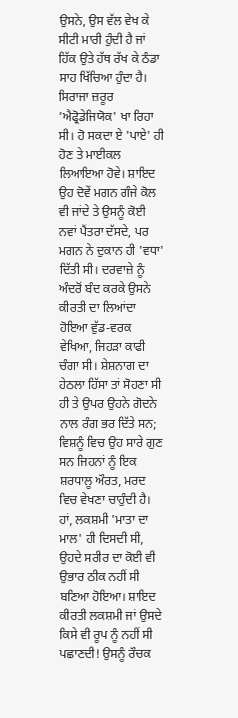ਉਸਨੇ, ਉਸ ਵੱਲ ਵੇਖ ਕੇ ਸੀਟੀ ਮਾਰੀ ਹੁੰਦੀ ਹੈ ਜਾਂ ਹਿੱਕ ਉਤੇ ਹੱਥ ਰੱਖ ਕੇ ਠੰਡਾ ਸਾਹ ਖਿੱਚਿਆ ਹੁੰਦਾ ਹੈ।
ਸਿਰਾਜਾ ਜ਼ਰੂਰ 'ਐਫ੍ਰੋਡੇਜਿਯੋਕ' ਖਾ ਰਿਹਾ ਸੀ। ਹੋ ਸਕਦਾ ਏ 'ਪਾਏ' ਹੀ ਹੋਣ ਤੇ ਮਾਈਕਲ ਲਿਆਇਆ ਹੋਵੇ। ਸ਼ਾਇਦ ਉਹ ਦੋਵੇਂ ਮਗਨ ਗੰਜੇ ਕੋਲ ਵੀ ਜਾਂਦੇ ਤੇ ਉਸਨੂੰ ਕੋਈ ਨਵਾਂ ਪੈਂਤਰਾ ਦੱਸਦੇ, ਪਰ ਮਗਨ ਨੇ ਦੁਕਾਨ ਹੀ 'ਵਧਾ' ਦਿੱਤੀ ਸੀ। ਦਰਵਾਜ਼ੇ ਨੂੰ ਅੰਦਰੋਂ ਬੰਦ ਕਰਕੇ ਉਸਨੇ ਕੀਰਤੀ ਦਾ ਲਿਆਂਦਾ ਹੋਇਆ ਵੁੱਡ-ਵਰਕ ਵੇਖਿਆ, ਜਿਹੜਾ ਕਾਫੀ ਚੰਗਾ ਸੀ। ਸ਼ੇਸ਼ਨਾਗ ਦਾ ਹੇਠਲਾ ਹਿੱਸਾ ਤਾਂ ਸੋਹਣਾ ਸੀ ਹੀ ਤੇ ਉਪਰ ਉਹਨੇ ਗੋਦਨੇ ਨਾਲ ਰੰਗ ਭਰ ਦਿੱਤੇ ਸਨ; ਵਿਸ਼ਨੂੰ ਵਿਚ ਉਹ ਸਾਰੇ ਗੁਣ ਸਨ ਜਿਹਨਾਂ ਨੂੰ ਇਕ ਸ਼ਰਧਾਲੂ ਔਰਤ, ਮਰਦ ਵਿਚ ਵੇਖਣਾ ਚਾਹੁੰਦੀ ਹੈ। ਹਾਂ, ਲਕਸ਼ਮੀ 'ਮਾਤਾ ਦਾ ਮਾਲ' ਹੀ ਦਿਸਦੀ ਸੀ, ਉਹਦੇ ਸਰੀਰ ਦਾ ਕੋਈ ਵੀ ਉਭਾਰ ਠੀਕ ਨਹੀਂ ਸੀ ਬਣਿਆ ਹੋਇਆ। ਸ਼ਾਇਦ ਕੀਰਤੀ ਲਕਸ਼ਮੀ ਜਾਂ ਉਸਦੇ ਕਿਸੇ ਵੀ ਰੂਪ ਨੂੰ ਨਹੀਂ ਸੀ ਪਛਾਣਦੀ! ਉਸਨੂੰ ਰੌਚਕ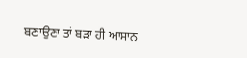ਬਣਾਉਣਾ ਤਾਂ ਬੜਾ ਹੀ ਆਸਾਨ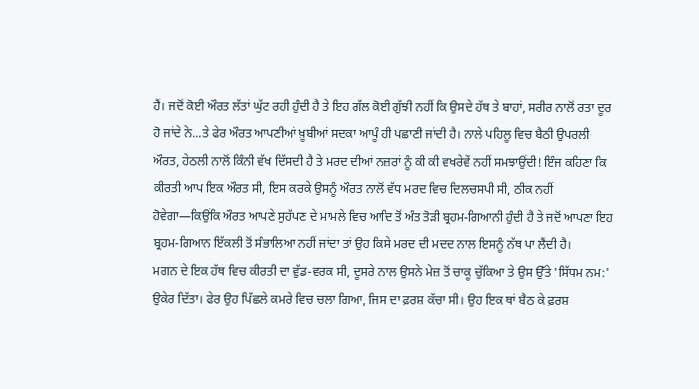ਹੈਂ। ਜਦੋਂ ਕੋਈ ਔਰਤ ਲੱਤਾਂ ਘੁੱਟ ਰਹੀ ਹੁੰਦੀ ਹੈ ਤੇ ਇਹ ਗੱਲ ਕੋਈ ਗੁੱਝੀ ਨਹੀਂ ਕਿ ਉਸਦੇ ਹੱਥ ਤੇ ਬਾਹਾਂ, ਸਰੀਰ ਨਾਲੋਂ ਰਤਾ ਦੂਰ ਹੋ ਜਾਂਦੇ ਨੇ...ਤੇ ਫੇਰ ਔਰਤ ਆਪਣੀਆਂ ਖ਼ੂਬੀਆਂ ਸਦਕਾ ਆਪੂੰ ਹੀ ਪਛਾਣੀ ਜਾਂਦੀ ਹੈ। ਨਾਲੇ ਪਹਿਲੂ ਵਿਚ ਬੈਠੀ ਉਪਰਲੀ ਔਰਤ, ਹੇਠਲੀ ਨਾਲੋਂ ਕਿੰਨੀ ਵੱਖ ਦਿੱਸਦੀ ਹੈ ਤੇ ਮਰਦ ਦੀਆਂ ਨਜ਼ਰਾਂ ਨੂੰ ਕੀ ਕੀ ਵਖਰੇਵੇਂ ਨਹੀਂ ਸਮਝਾਉਂਦੀ! ਇੰਜ ਕਹਿਣਾ ਕਿ ਕੀਰਤੀ ਆਪ ਇਕ ਔਰਤ ਸੀ, ਇਸ ਕਰਕੇ ਉਸਨੂੰ ਔਰਤ ਨਾਲੋਂ ਵੱਧ ਮਰਦ ਵਿਚ ਦਿਲਚਸਪੀ ਸੀ, ਠੀਕ ਨਹੀਂ ਹੋਵੇਗਾ—ਕਿਉਂਕਿ ਔਰਤ ਆਪਣੇ ਸੁਹੱਪਣ ਦੇ ਮਾਮਲੇ ਵਿਚ ਆਦਿ ਤੋਂ ਅੰਤ ਤੋੜੀ ਬ੍ਰਹਮ-ਗਿਆਨੀ ਹੁੰਦੀ ਹੈ ਤੇ ਜਦੋਂ ਆਪਣਾ ਇਹ ਬ੍ਰਹਮ-ਗਿਆਨ ਇੱਕਲੀ ਤੋਂ ਸੰਭਾਲਿਆ ਨਹੀਂ ਜਾਂਦਾ ਤਾਂ ਉਹ ਕਿਸੇ ਮਰਦ ਦੀ ਮਦਦ ਨਾਲ ਇਸਨੂੰ ਨੱਥ ਪਾ ਲੈਂਦੀ ਹੈ।
ਮਗਨ ਦੇ ਇਕ ਹੱਥ ਵਿਚ ਕੀਰਤੀ ਦਾ ਵੁੱਡ-ਵਰਕ ਸੀ, ਦੂਸਰੇ ਨਾਲ ਉਸਨੇ ਮੇਜ਼ ਤੋਂ ਚਾਕੂ ਚੁੱਕਿਆ ਤੇ ਉਸ ਉੱਤੇ 'ਸਿੱਧਮ ਨਮ:' ਉਕੇਰ ਦਿੱਤਾ। ਫੇਰ ਉਹ ਪਿੱਛਲੇ ਕਮਰੇ ਵਿਚ ਚਲਾ ਗਿਆ, ਜਿਸ ਦਾ ਫ਼ਰਸ਼ ਕੱਚਾ ਸੀ। ਉਹ ਇਕ ਥਾਂ ਬੈਠ ਕੇ ਫ਼ਰਸ਼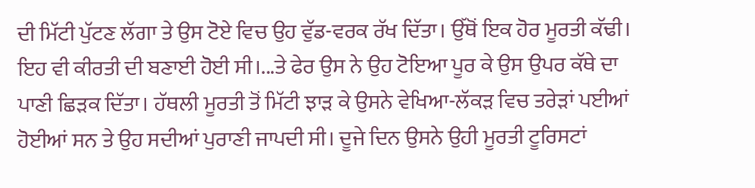ਦੀ ਮਿੱਟੀ ਪੁੱਟਣ ਲੱਗਾ ਤੇ ਉਸ ਟੋਏ ਵਿਚ ਉਹ ਵੁੱਡ-ਵਰਕ ਰੱਖ ਦਿੱਤਾ। ਉੱਥੋਂ ਇਕ ਹੋਰ ਮੂਰਤੀ ਕੱਢੀ। ਇਹ ਵੀ ਕੀਰਤੀ ਦੀ ਬਣਾਈ ਹੋਈ ਸੀ।...ਤੇ ਫੇਰ ਉਸ ਨੇ ਉਹ ਟੋਇਆ ਪੂਰ ਕੇ ਉਸ ਉਪਰ ਕੱਥੇ ਦਾ ਪਾਣੀ ਛਿੜਕ ਦਿੱਤਾ। ਹੱਥਲੀ ਮੂਰਤੀ ਤੋਂ ਮਿੱਟੀ ਝਾੜ ਕੇ ਉਸਨੇ ਵੇਖਿਆ-ਲੱਕੜ ਵਿਚ ਤਰੇੜਾਂ ਪਈਆਂ ਹੋਈਆਂ ਸਨ ਤੇ ਉਹ ਸਦੀਆਂ ਪੁਰਾਣੀ ਜਾਪਦੀ ਸੀ। ਦੂਜੇ ਦਿਨ ਉਸਨੇ ਉਹੀ ਮੂਰਤੀ ਟੂਰਿਸਟਾਂ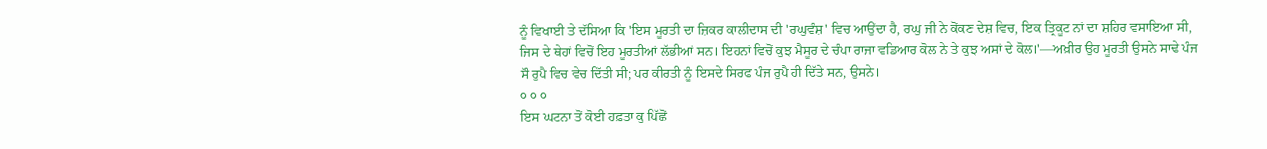ਨੂੰ ਵਿਖਾਈ ਤੇ ਦੱਸਿਆ ਕਿ 'ਇਸ ਮੂਰਤੀ ਦਾ ਜ਼ਿਕਰ ਕਾਲੀਦਾਸ ਦੀ 'ਰਘੁਵੰਸ਼' ਵਿਚ ਆਉਂਦਾ ਹੈ, ਰਘੁ ਜੀ ਨੇ ਕੋਂਕਣ ਦੇਸ਼ ਵਿਚ, ਇਕ ਤ੍ਰਿਕੂਟ ਨਾਂ ਦਾ ਸ਼ਹਿਰ ਵਸਾਇਆ ਸੀ, ਜਿਸ ਦੇ ਥੇਹਾਂ ਵਿਚੋਂ ਇਹ ਮੂਰਤੀਆਂ ਲੱਭੀਆਂ ਸਨ। ਇਹਨਾਂ ਵਿਚੋਂ ਕੁਝ ਮੈਸੂਰ ਦੇ ਚੰਪਾ ਰਾਜਾ ਵਡਿਆਰ ਕੋਲ ਨੇ ਤੇ ਕੁਝ ਅਸਾਂ ਦੇ ਕੋਲ।'—ਅਖ਼ੀਰ ਉਹ ਮੂਰਤੀ ਉਸਨੇ ਸਾਢੇ ਪੰਜ ਸੌ ਰੁਪੈ ਵਿਚ ਵੇਚ ਦਿੱਤੀ ਸੀ; ਪਰ ਕੀਰਤੀ ਨੂੰ ਇਸਦੇ ਸਿਰਫ ਪੰਜ ਰੁਪੈ ਹੀ ਦਿੱਤੇ ਸਨ, ਉਸਨੇ।
੦ ੦ ੦
ਇਸ ਘਟਨਾ ਤੋਂ ਕੋਈ ਹਫ਼ਤਾ ਕੁ ਪਿੱਛੋਂ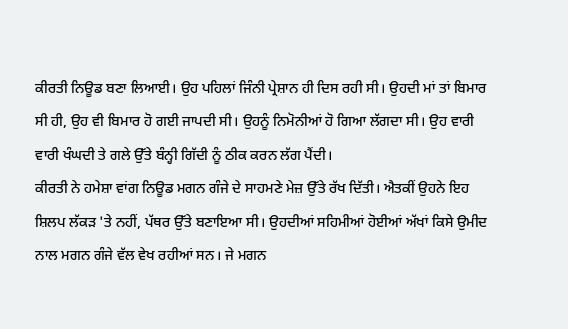ਕੀਰਤੀ ਨਿਊਡ ਬਣਾ ਲਿਆਈ। ਉਹ ਪਹਿਲਾਂ ਜਿੰਨੀ ਪ੍ਰੇਸ਼ਾਨ ਹੀ ਦਿਸ ਰਹੀ ਸੀ। ਉਹਦੀ ਮਾਂ ਤਾਂ ਬਿਮਾਰ ਸੀ ਹੀ, ਉਹ ਵੀ ਬਿਮਾਰ ਹੋ ਗਈ ਜਾਪਦੀ ਸੀ। ਉਹਨੂੰ ਨਿਮੋਨੀਆਂ ਹੋ ਗਿਆ ਲੱਗਦਾ ਸੀ। ਉਹ ਵਾਰੀ ਵਾਰੀ ਖੰਘਦੀ ਤੇ ਗਲੇ ਉੱਤੇ ਬੰਨ੍ਹੀ ਗਿੱਦੀ ਨੂੰ ਠੀਕ ਕਰਨ ਲੱਗ ਪੈਂਦੀ।
ਕੀਰਤੀ ਨੇ ਹਮੇਸ਼ਾ ਵਾਂਗ ਨਿਊਡ ਮਗਨ ਗੰਜੇ ਦੇ ਸਾਹਮਣੇ ਮੇਜ਼ ਉੱਤੇ ਰੱਖ ਦਿੱਤੀ। ਐਤਕੀਂ ਉਹਨੇ ਇਹ ਸ਼ਿਲਪ ਲੱਕੜ 'ਤੇ ਨਹੀਂ, ਪੱਥਰ ਉੱਤੇ ਬਣਾਇਆ ਸੀ। ਉਹਦੀਆਂ ਸਹਿਮੀਆਂ ਹੋਈਆਂ ਅੱਖਾਂ ਕਿਸੇ ਉਮੀਦ ਨਾਲ ਮਗਨ ਗੰਜੇ ਵੱਲ ਵੇਖ ਰਹੀਆਂ ਸਨ। ਜੇ ਮਗਨ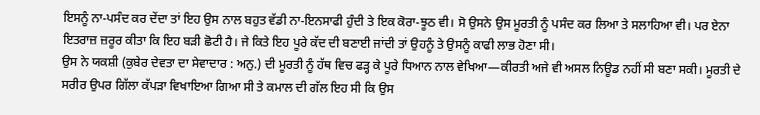ਇਸਨੂੰ ਨਾ-ਪਸੰਦ ਕਰ ਦੇਂਦਾ ਤਾਂ ਇਹ ਉਸ ਨਾਲ ਬਹੁਤ ਵੱਡੀ ਨਾ-ਇਨਸਾਫੀ ਹੁੰਦੀ ਤੇ ਇਕ ਕੋਰਾ-ਝੂਠ ਵੀ। ਸੋ ਉਸਨੇ ਉਸ ਮੂਰਤੀ ਨੂੰ ਪਸੰਦ ਕਰ ਲਿਆ ਤੇ ਸਲਾਹਿਆ ਵੀ। ਪਰ ਏਨਾ ਇਤਰਾਜ਼ ਜ਼ਰੂਰ ਕੀਤਾ ਕਿ ਇਹ ਬੜੀ ਛੋਟੀ ਹੈ। ਜੇ ਕਿਤੇ ਇਹ ਪੂਰੇ ਕੱਦ ਦੀ ਬਣਾਈ ਜਾਂਦੀ ਤਾਂ ਉਹਨੂੰ ਤੇ ਉਸਨੂੰ ਕਾਫੀ ਲਾਭ ਹੋਣਾ ਸੀ।
ਉਸ ਨੇ ਯਕਸ਼ੀ (ਕੁਬੇਰ ਦੇਵਤਾ ਦਾ ਸੇਵਾਦਾਰ : ਅਨੁ.) ਦੀ ਮੂਰਤੀ ਨੂੰ ਹੱਥ ਵਿਚ ਫੜ੍ਹ ਕੇ ਪੂਰੇ ਧਿਆਨ ਨਾਲ ਵੇਖਿਆ—ਕੀਰਤੀ ਅਜੇ ਵੀ ਅਸਲ ਨਿਊਡ ਨਹੀਂ ਸੀ ਬਣਾ ਸਕੀ। ਮੂਰਤੀ ਦੇ ਸਰੀਰ ਉਪਰ ਗਿੱਲਾ ਕੱਪੜਾ ਵਿਖਾਇਆ ਗਿਆ ਸੀ ਤੇ ਕਮਾਲ ਦੀ ਗੱਲ ਇਹ ਸੀ ਕਿ ਉਸ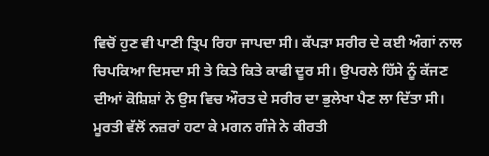ਵਿਚੋਂ ਹੁਣ ਵੀ ਪਾਣੀ ਤ੍ਰਿਪ ਰਿਹਾ ਜਾਪਦਾ ਸੀ। ਕੱਪੜਾ ਸਰੀਰ ਦੇ ਕਈ ਅੰਗਾਂ ਨਾਲ ਚਿਪਕਿਆ ਦਿਸਦਾ ਸੀ ਤੇ ਕਿਤੇ ਕਿਤੇ ਕਾਫੀ ਦੂਰ ਸੀ। ਉਪਰਲੇ ਹਿੱਸੇ ਨੂੰ ਕੱਜਣ ਦੀਆਂ ਕੋਸ਼ਿਸ਼ਾਂ ਨੇ ਉਸ ਵਿਚ ਔਰਤ ਦੇ ਸਰੀਰ ਦਾ ਭੁਲੇਖਾ ਪੈਣ ਲਾ ਦਿੱਤਾ ਸੀ।
ਮੂਰਤੀ ਵੱਲੋਂ ਨਜ਼ਰਾਂ ਹਟਾ ਕੇ ਮਗਨ ਗੰਜੇ ਨੇ ਕੀਰਤੀ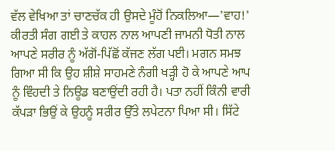ਵੱਲ ਵੇਖਿਆ ਤਾਂ ਚਾਣਚੱਕ ਹੀ ਉਸਦੇ ਮੂੰਹੋਂ ਨਿਕਲਿਆ—'ਵਾਹ!' ਕੀਰਤੀ ਸੰਗ ਗਈ ਤੇ ਕਾਹਲ ਨਾਲ ਆਪਣੀ ਜਾਮਨੀ ਧੋਤੀ ਨਾਲ ਆਪਣੇ ਸਰੀਰ ਨੂੰ ਅੱਗੋਂ-ਪਿੱਛੋਂ ਕੱਜਣ ਲੱਗ ਪਈ। ਮਗਨ ਸਮਝ ਗਿਆ ਸੀ ਕਿ ਉਹ ਸ਼ੀਸ਼ੇ ਸਾਹਮਣੇ ਨੰਗੀ ਖੜ੍ਹੀ ਹੋ ਕੇ ਆਪਣੇ ਆਪ ਨੂੰ ਵਿੰਹਦੀ ਤੇ ਨਿਊਡ ਬਣਾਉਂਦੀ ਰਹੀ ਹੈ। ਪਤਾ ਨਹੀਂ ਕਿੰਨੀ ਵਾਰੀ ਕੱਪੜਾ ਭਿਉਂ ਕੇ ਉਹਨੂੰ ਸਰੀਰ ਉੱਤੇ ਲਪੇਟਨਾ ਪਿਆ ਸੀ। ਸਿੱਟੇ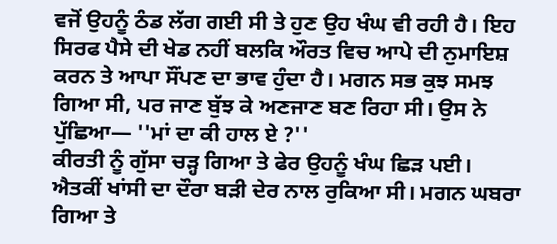ਵਜੋਂ ਉਹਨੂੰ ਠੰਡ ਲੱਗ ਗਈ ਸੀ ਤੇ ਹੁਣ ਉਹ ਖੰਘ ਵੀ ਰਹੀ ਹੈ। ਇਹ ਸਿਰਫ ਪੈਸੇ ਦੀ ਖੇਡ ਨਹੀਂ ਬਲਕਿ ਔਰਤ ਵਿਚ ਆਪੇ ਦੀ ਨੁਮਾਇਸ਼ ਕਰਨ ਤੇ ਆਪਾ ਸੌਂਪਣ ਦਾ ਭਾਵ ਹੁੰਦਾ ਹੈ। ਮਗਨ ਸਭ ਕੁਝ ਸਮਝ ਗਿਆ ਸੀ, ਪਰ ਜਾਣ ਬੁੱਝ ਕੇ ਅਣਜਾਣ ਬਣ ਰਿਹਾ ਸੀ। ਉਸ ਨੇ ਪੁੱਛਿਆ— ''ਮਾਂ ਦਾ ਕੀ ਹਾਲ ਏ ?''
ਕੀਰਤੀ ਨੂੰ ਗੁੱਸਾ ਚੜ੍ਹ ਗਿਆ ਤੇ ਫੇਰ ਉਹਨੂੰ ਖੰਘ ਛਿੜ ਪਈ। ਐਤਕੀਂ ਖਾਂਸੀ ਦਾ ਦੌਰਾ ਬੜੀ ਦੇਰ ਨਾਲ ਰੁਕਿਆ ਸੀ। ਮਗਨ ਘਬਰਾ ਗਿਆ ਤੇ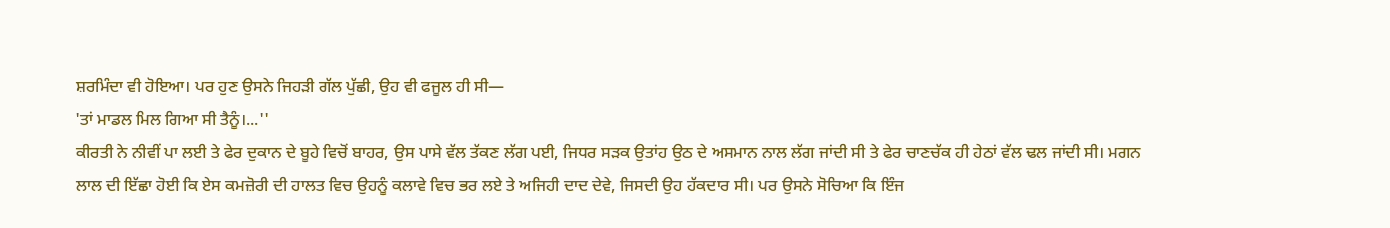ਸ਼ਰਮਿੰਦਾ ਵੀ ਹੋਇਆ। ਪਰ ਹੁਣ ਉਸਨੇ ਜਿਹੜੀ ਗੱਲ ਪੁੱਛੀ, ਉਹ ਵੀ ਫਜੂਲ ਹੀ ਸੀ—
'ਤਾਂ ਮਾਡਲ ਮਿਲ ਗਿਆ ਸੀ ਤੈਨੂੰ।...''
ਕੀਰਤੀ ਨੇ ਨੀਵੀਂ ਪਾ ਲਈ ਤੇ ਫੇਰ ਦੁਕਾਨ ਦੇ ਬੂਹੇ ਵਿਚੋਂ ਬਾਹਰ, ਉਸ ਪਾਸੇ ਵੱਲ ਤੱਕਣ ਲੱਗ ਪਈ, ਜਿਧਰ ਸੜਕ ਉਤਾਂਹ ਉਠ ਦੇ ਅਸਮਾਨ ਨਾਲ ਲੱਗ ਜਾਂਦੀ ਸੀ ਤੇ ਫੇਰ ਚਾਣਚੱਕ ਹੀ ਹੇਠਾਂ ਵੱਲ ਢਲ ਜਾਂਦੀ ਸੀ। ਮਗਨ ਲਾਲ ਦੀ ਇੱਛਾ ਹੋਈ ਕਿ ਏਸ ਕਮਜ਼ੋਰੀ ਦੀ ਹਾਲਤ ਵਿਚ ਉਹਨੂੰ ਕਲਾਵੇ ਵਿਚ ਭਰ ਲਏ ਤੇ ਅਜਿਹੀ ਦਾਦ ਦੇਵੇ, ਜਿਸਦੀ ਉਹ ਹੱਕਦਾਰ ਸੀ। ਪਰ ਉਸਨੇ ਸੋਚਿਆ ਕਿ ਇੰਜ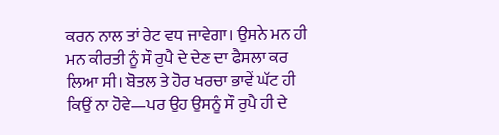ਕਰਨ ਨਾਲ ਤਾਂ ਰੇਟ ਵਧ ਜਾਵੇਗਾ। ਉਸਨੇ ਮਨ ਹੀ ਮਨ ਕੀਰਤੀ ਨੂੰ ਸੌ ਰੁਪੈ ਦੇ ਦੇਣ ਦਾ ਫੈਸਲਾ ਕਰ ਲਿਆ ਸੀ। ਬੋਤਲ ਤੇ ਹੋਰ ਖਰਚਾ ਭਾਵੇਂ ਘੱਟ ਹੀ ਕਿਉਂ ਨਾ ਹੋਵੇ—ਪਰ ਉਹ ਉਸਨੂੰ ਸੌ ਰੁਪੈ ਹੀ ਦੇ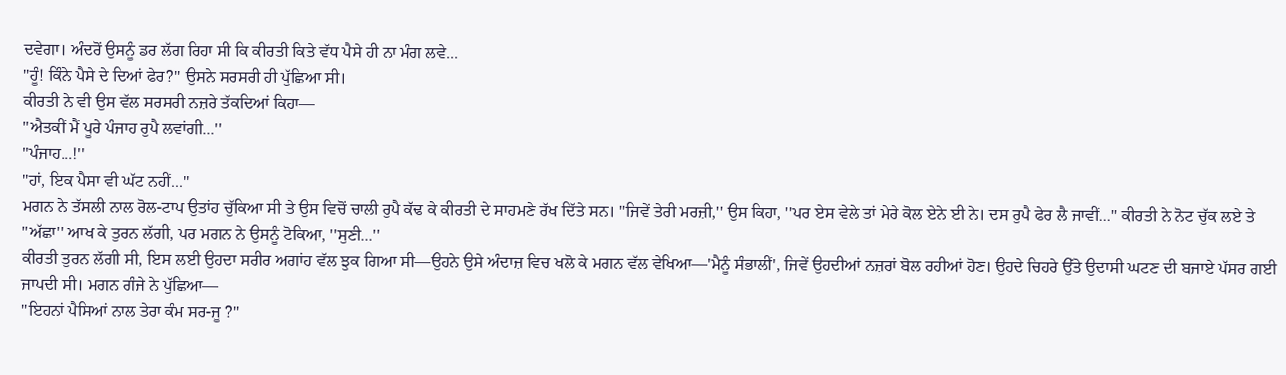ਦਵੇਗਾ। ਅੰਦਰੋਂ ਉਸਨੂੰ ਡਰ ਲੱਗ ਰਿਹਾ ਸੀ ਕਿ ਕੀਰਤੀ ਕਿਤੇ ਵੱਧ ਪੈਸੇ ਹੀ ਨਾ ਮੰਗ ਲਵੇ...
''ਹੂੰ! ਕਿੰਨੇ ਪੈਸੇ ਦੇ ਦਿਆਂ ਫੇਰ?'' ਉਸਨੇ ਸਰਸਰੀ ਹੀ ਪੁੱਛਿਆ ਸੀ।
ਕੀਰਤੀ ਨੇ ਵੀ ਉਸ ਵੱਲ ਸਰਸਰੀ ਨਜ਼ਰੇ ਤੱਕਦਿਆਂ ਕਿਹਾ—
''ਐਤਕੀਂ ਮੈਂ ਪੂਰੇ ਪੰਜਾਹ ਰੁਪੈ ਲਵਾਂਗੀ...''
''ਪੰਜਾਹ...!''
''ਹਾਂ, ਇਕ ਪੈਸਾ ਵੀ ਘੱਟ ਨਹੀਂ...''
ਮਗਨ ਨੇ ਤੱਸਲੀ ਨਾਲ ਰੋਲ-ਟਾਪ ਉਤਾਂਹ ਚੁੱਕਿਆ ਸੀ ਤੇ ਉਸ ਵਿਚੋਂ ਚਾਲੀ ਰੁਪੈ ਕੱਢ ਕੇ ਕੀਰਤੀ ਦੇ ਸਾਹਮਣੇ ਰੱਖ ਦਿੱਤੇ ਸਨ। ''ਜਿਵੇਂ ਤੇਰੀ ਮਰਜ਼ੀ,'' ਉਸ ਕਿਹਾ, ''ਪਰ ਏਸ ਵੇਲੇ ਤਾਂ ਮੇਰੇ ਕੋਲ ਏਨੇ ਈ ਨੇ। ਦਸ ਰੁਪੈ ਫੇਰ ਲੈ ਜਾਵੀਂ...'' ਕੀਰਤੀ ਨੇ ਨੋਟ ਚੁੱਕ ਲਏ ਤੇ ''ਅੱਛਾ'' ਆਖ ਕੇ ਤੁਰਨ ਲੱਗੀ, ਪਰ ਮਗਨ ਨੇ ਉਸਨੂੰ ਟੋਕਿਆ, ''ਸੁਣੀ...''
ਕੀਰਤੀ ਤੁਰਨ ਲੱਗੀ ਸੀ, ਇਸ ਲਈ ਉਹਦਾ ਸਰੀਰ ਅਗਾਂਹ ਵੱਲ ਝੁਕ ਗਿਆ ਸੀ—ਉਹਨੇ ਉਸੇ ਅੰਦਾਜ਼ ਵਿਚ ਖਲੋ ਕੇ ਮਗਨ ਵੱਲ ਵੇਖਿਆ—'ਮੈਨੂੰ ਸੰਭਾਲੀਂ', ਜਿਵੇਂ ਉਹਦੀਆਂ ਨਜ਼ਰਾਂ ਬੋਲ ਰਹੀਆਂ ਹੋਣ। ਉਹਦੇ ਚਿਹਰੇ ਉੱਤੇ ਉਦਾਸੀ ਘਟਣ ਦੀ ਬਜਾਏ ਪੱਸਰ ਗਈ ਜਾਪਦੀ ਸੀ। ਮਗਨ ਗੰਜੇ ਨੇ ਪੁੱਛਿਆ—
''ਇਹਨਾਂ ਪੈਸਿਆਂ ਨਾਲ ਤੇਰਾ ਕੰਮ ਸਰ-ਜੂ ?''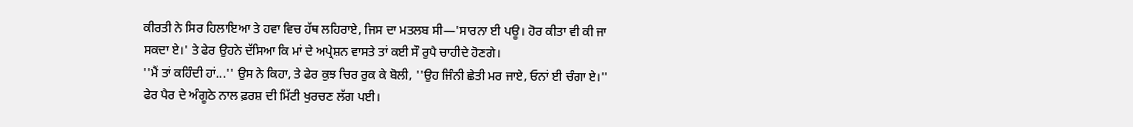ਕੀਰਤੀ ਨੇ ਸਿਰ ਹਿਲਾਇਆ ਤੇ ਹਵਾ ਵਿਚ ਹੱਥ ਲਹਿਰਾਏ, ਜਿਸ ਦਾ ਮਤਲਬ ਸੀ—'ਸਾਰਨਾ ਈ ਪਊ। ਹੋਰ ਕੀਤਾ ਵੀ ਕੀ ਜਾ ਸਕਦਾ ਏ।' ਤੇ ਫੇਰ ਉਹਨੇ ਦੱਸਿਆ ਕਿ ਮਾਂ ਦੇ ਅਪ੍ਰੇਸ਼ਨ ਵਾਸਤੇ ਤਾਂ ਕਈ ਸੌ ਰੁਪੈ ਚਾਹੀਦੇ ਹੋਣਗੇ।
''ਮੈਂ ਤਾਂ ਕਹਿੰਦੀ ਹਾਂ...'' ਉਸ ਨੇ ਕਿਹਾ, ਤੇ ਫੇਰ ਕੁਝ ਚਿਰ ਰੁਕ ਕੇ ਬੋਲੀ, ''ਉਹ ਜਿੰਨੀ ਛੇਤੀ ਮਰ ਜਾਏ, ਓਨਾਂ ਈ ਚੰਗਾ ਏ।'' ਫੇਰ ਪੈਰ ਦੇ ਅੰਗੂਠੇ ਨਾਲ ਫ਼ਰਸ਼ ਦੀ ਮਿੱਟੀ ਖੁਰਚਣ ਲੱਗ ਪਈ।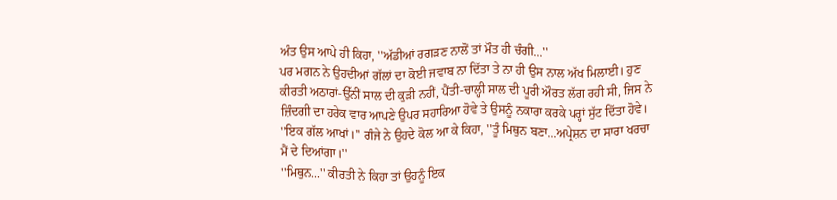ਅੰਤ ਉਸ ਆਪੇ ਹੀ ਕਿਹਾ, ''ਅੱਡੀਆਂ ਰਗੜਣ ਨਾਲੋਂ ਤਾਂ ਮੌਤ ਹੀ ਚੰਗੀ...''
ਪਰ ਮਗਨ ਨੇ ਉਹਦੀਆਂ ਗੱਲਾਂ ਦਾ ਕੋਈ ਜਵਾਬ ਨਾ ਦਿੱਤਾ ਤੇ ਨਾ ਹੀ ਉਸ ਨਾਲ ਅੱਖ ਮਿਲਾਈ। ਹੁਣ ਕੀਰਤੀ ਅਠਾਰਾਂ-ਉੱਨੀਂ ਸਾਲ ਦੀ ਕੁੜੀ ਨਹੀਂ, ਪੈਂਤੀ-ਚਾਲ੍ਹੀ ਸਾਲ ਦੀ ਪੂਰੀ ਔਰਤ ਲੱਗ ਰਹੀ ਸੀ, ਜਿਸ ਨੇ ਜ਼ਿੰਦਗੀ ਦਾ ਹਰੇਕ ਵਾਰ ਆਪਣੇ ਉਪਰ ਸਹਾਰਿਆ ਹੋਵੇ ਤੇ ਉਸਨੂੰ ਨਕਾਰਾ ਕਰਕੇ ਪਰ੍ਹਾਂ ਸੁੱਟ ਦਿੱਤਾ ਹੋਵੇ।
''ਇਕ ਗੱਲ ਆਖਾਂ।'' ਗੰਜੇ ਨੇ ਉਹਦੇ ਕੋਲ ਆ ਕੇ ਕਿਹਾ, ''ਤੂੰ ਮਿਥੁਨ ਬਣਾ...ਅਪ੍ਰੇਸ਼ਨ ਦਾ ਸਾਰਾ ਖਰਚਾ ਮੈਂ ਦੇ ਦਿਆਂਗਾ।''
''ਮਿਥੁਨ...'' ਕੀਰਤੀ ਨੇ ਕਿਹਾ ਤਾਂ ਉਹਨੂੰ ਇਕ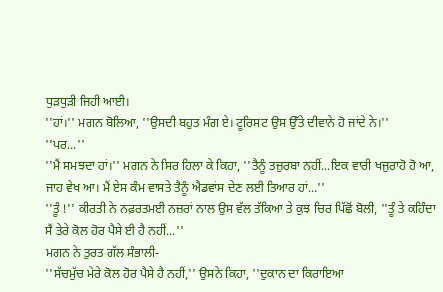ਧੁੜਧੁੜੀ ਜਿਹੀ ਆਈ।
''ਹਾਂ।'' ਮਗਨ ਬੋਲਿਆ, ''ਉਸਦੀ ਬਹੁਤ ਮੰਗ ਏ। ਟੂਰਿਸਟ ਉਸ ਉੱਤੇ ਦੀਵਾਨੇ ਹੋ ਜਾਂਦੇ ਨੇ।''
''ਪਰ...''
''ਮੈਂ ਸਮਝਦਾ ਹਾਂ।'' ਮਗਨ ਨੇ ਸਿਰ ਹਿਲਾ ਕੇ ਕਿਹਾ, ''ਤੈਨੂੰ ਤਜ਼ੁਰਬਾ ਨਹੀਂ...ਇਕ ਵਾਰੀ ਖਜੁਰਾਹੋ ਹੋ ਆ, ਜਾਹ ਵੇਖ ਆ। ਮੈਂ ਏਸ ਕੰਮ ਵਾਸਤੇ ਤੈਨੂੰ ਐਡਵਾਂਸ ਦੇਣ ਲਈ ਤਿਆਰ ਹਾਂ...''
''ਤੂੰ !'' ਕੀਰਤੀ ਨੇ ਨਫ਼ਰਤਮਈ ਨਜ਼ਰਾਂ ਨਾਲ ਉਸ ਵੱਲ ਤੱਕਿਆ ਤੇ ਕੁਝ ਚਿਰ ਪਿੱਛੋਂ ਬੋਲੀ, ''ਤੂੰ ਤੇ ਕਹਿੰਦਾ ਸੈਂ ਤੇਰੇ ਕੋਲ ਹੋਰ ਪੈਸੇ ਈ ਹੈ ਨਹੀਂ...''
ਮਗਨ ਨੇ ਤੁਰਤ ਗੱਲ ਸੰਭਾਲੀ-
''ਸੱਚਮੁੱਚ ਮੇਰੇ ਕੋਲ ਹੋਰ ਪੈਸੇ ਹੈ ਨਹੀਂ,'' ਉਸਨੇ ਕਿਹਾ, ''ਦੁਕਾਨ ਦਾ ਕਿਰਾਇਆ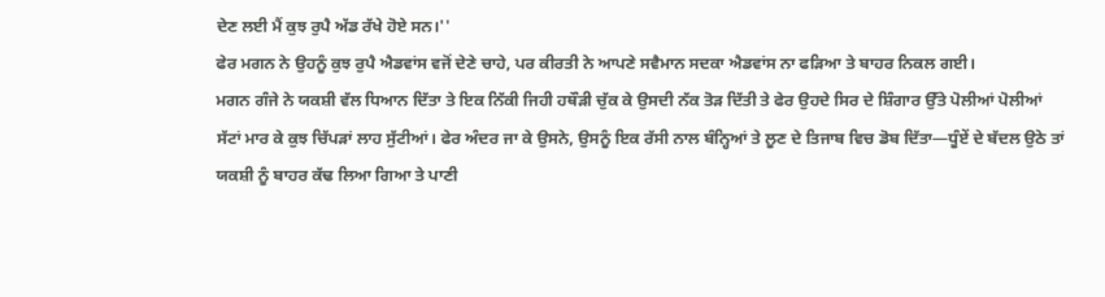ਦੇਣ ਲਈ ਮੈਂ ਕੁਝ ਰੁਪੈ ਅੱਡ ਰੱਖੇ ਹੋਏ ਸਨ।''
ਫੇਰ ਮਗਨ ਨੇ ਉਹਨੂੰ ਕੁਝ ਰੁਪੈ ਐਡਵਾਂਸ ਵਜੋਂ ਦੇਣੇ ਚਾਹੇ, ਪਰ ਕੀਰਤੀ ਨੇ ਆਪਣੇ ਸਵੈਮਾਨ ਸਦਕਾ ਐਡਵਾਂਸ ਨਾ ਫੜਿਆ ਤੇ ਬਾਹਰ ਨਿਕਲ ਗਈ।
ਮਗਨ ਗੰਜੇ ਨੇ ਯਕਸ਼ੀ ਵੱਲ ਧਿਆਨ ਦਿੱਤਾ ਤੇ ਇਕ ਨਿੱਕੀ ਜਿਹੀ ਹਥੌੜੀ ਚੁੱਕ ਕੇ ਉਸਦੀ ਨੱਕ ਤੋੜ ਦਿੱਤੀ ਤੇ ਫੇਰ ਉਹਦੇ ਸਿਰ ਦੇ ਸ਼ਿੰਗਾਰ ਉੱਤੇ ਪੋਲੀਆਂ ਪੋਲੀਆਂ ਸੱਟਾਂ ਮਾਰ ਕੇ ਕੁਝ ਚਿੱਪੜਾਂ ਲਾਹ ਸੁੱਟੀਆਂ। ਫੇਰ ਅੰਦਰ ਜਾ ਕੇ ਉਸਨੇ, ਉਸਨੂੰ ਇਕ ਰੱਸੀ ਨਾਲ ਬੰਨ੍ਹਿਆਂ ਤੇ ਲੂਣ ਦੇ ਤਿਜਾਬ ਵਿਚ ਡੋਬ ਦਿੱਤਾ—ਧੂੰਏਂ ਦੇ ਬੱਦਲ ਉਠੇ ਤਾਂ ਯਕਸ਼ੀ ਨੂੰ ਬਾਹਰ ਕੱਢ ਲਿਆ ਗਿਆ ਤੇ ਪਾਣੀ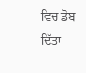ਵਿਚ ਡੋਬ ਦਿੱਤਾ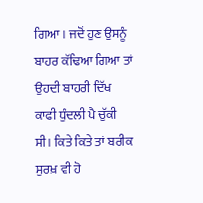ਗਿਆ। ਜਦੋਂ ਹੁਣ ਉਸਨੂੰ ਬਾਹਰ ਕੱਢਿਆ ਗਿਆ ਤਾਂ ਉਹਦੀ ਬਾਹਰੀ ਦਿੱਖ ਕਾਫੀ ਧੁੰਦਲੀ ਪੈ ਚੁੱਕੀ ਸੀ। ਕਿਤੇ ਕਿਤੇ ਤਾਂ ਬਰੀਕ ਸੁਰਖ਼ ਵੀ ਹੋ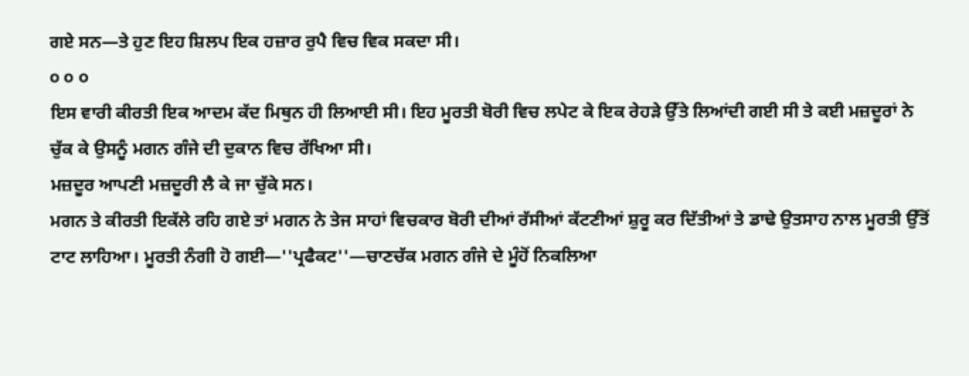ਗਏ ਸਨ—ਤੇ ਹੁਣ ਇਹ ਸ਼ਿਲਪ ਇਕ ਹਜ਼ਾਰ ਰੁਪੈ ਵਿਚ ਵਿਕ ਸਕਦਾ ਸੀ।
੦ ੦ ੦
ਇਸ ਵਾਰੀ ਕੀਰਤੀ ਇਕ ਆਦਮ ਕੱਦ ਮਿਥੁਨ ਹੀ ਲਿਆਈ ਸੀ। ਇਹ ਮੂਰਤੀ ਬੋਰੀ ਵਿਚ ਲਪੇਟ ਕੇ ਇਕ ਰੇਹੜੇ ਉੱਤੇ ਲਿਆਂਦੀ ਗਈ ਸੀ ਤੇ ਕਈ ਮਜ਼ਦੂਰਾਂ ਨੇ ਚੁੱਕ ਕੇ ਉਸਨੂੰ ਮਗਨ ਗੰਜੇ ਦੀ ਦੁਕਾਨ ਵਿਚ ਰੱਖਿਆ ਸੀ।
ਮਜ਼ਦੂਰ ਆਪਣੀ ਮਜ਼ਦੂਰੀ ਲੈ ਕੇ ਜਾ ਚੁੱਕੇ ਸਨ।
ਮਗਨ ਤੇ ਕੀਰਤੀ ਇਕੱਲੇ ਰਹਿ ਗਏ ਤਾਂ ਮਗਨ ਨੇ ਤੇਜ ਸਾਹਾਂ ਵਿਚਕਾਰ ਬੋਰੀ ਦੀਆਂ ਰੱਸੀਆਂ ਕੱਟਣੀਆਂ ਸ਼ੁਰੂ ਕਰ ਦਿੱਤੀਆਂ ਤੇ ਡਾਢੇ ਉਤਸਾਹ ਨਾਲ ਮੂਰਤੀ ਉੱਤੋਂ ਟਾਟ ਲਾਹਿਆ। ਮੂਰਤੀ ਨੰਗੀ ਹੋ ਗਈ—''ਪ੍ਰਫੈਕਟ''—ਚਾਣਚੱਕ ਮਗਨ ਗੰਜੇ ਦੇ ਮੂੰਹੋਂ ਨਿਕਲਿਆ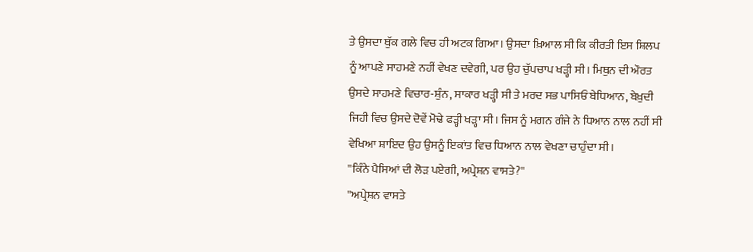ਤੇ ਉਸਦਾ ਥੁੱਕ ਗਲੇ ਵਿਚ ਹੀ ਅਟਕ ਗਿਆ। ਉਸਦਾ ਖ਼ਿਆਲ ਸੀ ਕਿ ਕੀਰਤੀ ਇਸ ਸ਼ਿਲਪ ਨੂੰ ਆਪਣੇ ਸਾਹਮਣੇ ਨਹੀਂ ਵੇਖਣ ਦਵੇਗੀ, ਪਰ ਉਹ ਚੁੱਪਚਾਪ ਖੜ੍ਹੀ ਸੀ। ਮਿਥੁਨ ਦੀ ਔਰਤ ਉਸਦੇ ਸਾਹਮਣੇ ਵਿਚਾਰ-ਸ਼ੁੰਨ, ਸਾਕਾਰ ਖੜ੍ਹੀ ਸੀ ਤੇ ਮਰਦ ਸਭ ਪਾਸਿਓਂ ਬੇਧਿਆਨ, ਬੇਖ਼ੁਦੀ ਜਿਹੀ ਵਿਚ ਉਸਦੇ ਦੋਵੇਂ ਮੋਢੇ ਫੜ੍ਹੀ ਖੜ੍ਹਾ ਸੀ। ਜਿਸ ਨੂੰ ਮਗਨ ਗੰਜੇ ਨੇ ਧਿਆਨ ਨਾਲ ਨਹੀਂ ਸੀ ਵੇਖਿਆ ਸ਼ਾਇਦ ਉਹ ਉਸਨੂੰ ਇਕਾਂਤ ਵਿਚ ਧਿਆਨ ਨਾਲ ਵੇਖਣਾ ਚਾਹੁੰਦਾ ਸੀ।
''ਕਿੰਨੇ ਪੈਸਿਆਂ ਦੀ ਲੋੜ ਪਏਗੀ, ਅਪ੍ਰੇਸ਼ਨ ਵਾਸਤੇ?''
''ਅਪ੍ਰੇਸ਼ਨ ਵਾਸਤੇ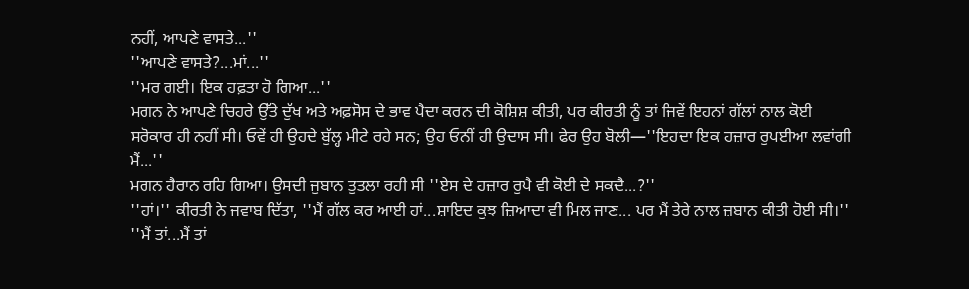ਨਹੀਂ, ਆਪਣੇ ਵਾਸਤੇ...''
''ਆਪਣੇ ਵਾਸਤੇ?...ਮਾਂ...''
''ਮਰ ਗਈ। ਇਕ ਹਫ਼ਤਾ ਹੋ ਗਿਆ...''
ਮਗਨ ਨੇ ਆਪਣੇ ਚਿਹਰੇ ਉੱਤੇ ਦੁੱਖ ਅਤੇ ਅਫ਼ਸੋਸ ਦੇ ਭਾਵ ਪੈਦਾ ਕਰਨ ਦੀ ਕੋਸ਼ਿਸ਼ ਕੀਤੀ, ਪਰ ਕੀਰਤੀ ਨੂੰ ਤਾਂ ਜਿਵੇਂ ਇਹਨਾਂ ਗੱਲਾਂ ਨਾਲ ਕੋਈ ਸਰੋਕਾਰ ਹੀ ਨਹੀਂ ਸੀ। ਓਵੇਂ ਹੀ ਉਹਦੇ ਬੁੱਲ੍ਹ ਮੀਟੇ ਰਹੇ ਸਨ; ਉਹ ਓਨੀਂ ਹੀ ਉਦਾਸ ਸੀ। ਫੇਰ ਉਹ ਬੋਲੀ—''ਇਹਦਾ ਇਕ ਹਜ਼ਾਰ ਰੁਪਈਆ ਲਵਾਂਗੀ ਮੈਂ...''
ਮਗਨ ਹੈਰਾਨ ਰਹਿ ਗਿਆ। ਉਸਦੀ ਜੁਬਾਨ ਤੁਤਲਾ ਰਹੀ ਸੀ ''ਏਸ ਦੇ ਹਜ਼ਾਰ ਰੁਪੈ ਵੀ ਕੋਈ ਦੇ ਸਕਦੈ...?''
''ਹਾਂ।'' ਕੀਰਤੀ ਨੇ ਜਵਾਬ ਦਿੱਤਾ, ''ਮੈਂ ਗੱਲ ਕਰ ਆਈ ਹਾਂ...ਸ਼ਾਇਦ ਕੁਝ ਜ਼ਿਆਦਾ ਵੀ ਮਿਲ ਜਾਣ... ਪਰ ਮੈਂ ਤੇਰੇ ਨਾਲ ਜ਼ਬਾਨ ਕੀਤੀ ਹੋਈ ਸੀ।''
''ਮੈਂ ਤਾਂ...ਮੈਂ ਤਾਂ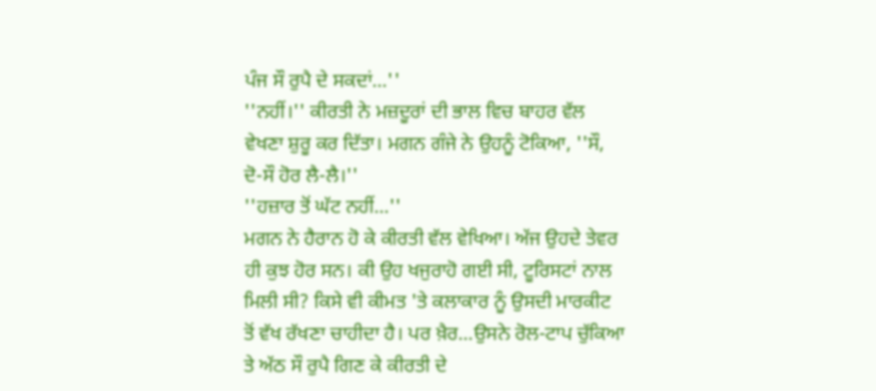ਪੰਜ ਸੌ ਰੁਪੈ ਦੇ ਸਕਦਾਂ...''
''ਨਹੀਂ।'' ਕੀਰਤੀ ਨੇ ਮਜ਼ਦੂਰਾਂ ਦੀ ਭਾਲ ਵਿਚ ਬਾਹਰ ਵੱਲ ਵੇਖਣਾ ਸ਼ੁਰੂ ਕਰ ਦਿੱਤਾ। ਮਗਨ ਗੰਜੇ ਨੇ ਉਹਨੂੰ ਟੋਕਿਆ, ''ਸੌ, ਦੋ-ਸੌ ਹੋਰ ਲੈ-ਲੈ।''
''ਹਜ਼ਾਰ ਤੋਂ ਘੱਟ ਨਹੀਂ...''
ਮਗਨ ਨੇ ਹੈਰਾਨ ਹੋ ਕੇ ਕੀਰਤੀ ਵੱਲ ਵੇਖਿਆ। ਅੱਜ ਉਹਦੇ ਤੇਵਰ ਹੀ ਕੁਝ ਹੋਰ ਸਨ। ਕੀ ਉਹ ਖਜੁਰਾਹੋ ਗਈ ਸੀ, ਟੂਰਿਸਟਾਂ ਨਾਲ ਮਿਲੀ ਸੀ? ਕਿਸੇ ਵੀ ਕੀਮਤ 'ਤੇ ਕਲਾਕਾਰ ਨੂੰ ਉਸਦੀ ਮਾਰਕੀਟ ਤੋਂ ਵੱਖ ਰੱਖਣਾ ਚਾਹੀਦਾ ਹੈ। ਪਰ ਖ਼ੈਰ...ਉਸਨੇ ਰੋਲ-ਟਾਪ ਚੁੱਕਿਆ ਤੇ ਅੱਠ ਸੌ ਰੁਪੈ ਗਿਣ ਕੇ ਕੀਰਤੀ ਦੇ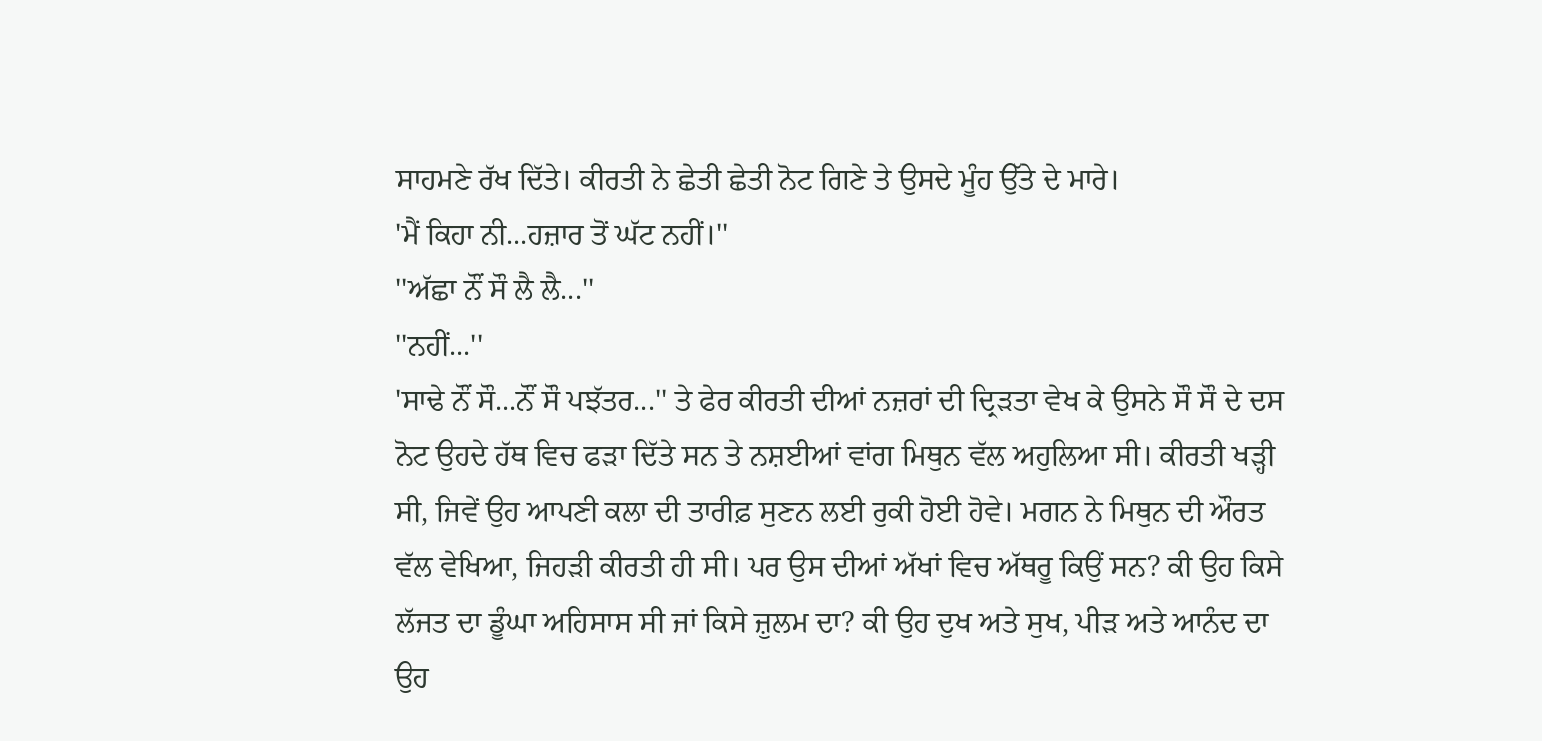ਸਾਹਮਣੇ ਰੱਖ ਦਿੱਤੇ। ਕੀਰਤੀ ਨੇ ਛੇਤੀ ਛੇਤੀ ਨੋਟ ਗਿਣੇ ਤੇ ਉਸਦੇ ਮੂੰਹ ਉੱਤੇ ਦੇ ਮਾਰੇ।
'ਮੈਂ ਕਿਹਾ ਨੀ...ਹਜ਼ਾਰ ਤੋਂ ਘੱਟ ਨਹੀਂ।''
''ਅੱਛਾ ਨੌਂ ਸੌ ਲੈ ਲੈ...''
''ਨਹੀਂ...''
'ਸਾਢੇ ਨੌਂ ਸੌ...ਨੌਂ ਸੌ ਪਝੱਤਰ...'' ਤੇ ਫੇਰ ਕੀਰਤੀ ਦੀਆਂ ਨਜ਼ਰਾਂ ਦੀ ਦ੍ਰਿੜਤਾ ਵੇਖ ਕੇ ਉਸਨੇ ਸੌ ਸੌ ਦੇ ਦਸ ਨੋਟ ਉਹਦੇ ਹੱਥ ਵਿਚ ਫੜਾ ਦਿੱਤੇ ਸਨ ਤੇ ਨਸ਼ਈਆਂ ਵਾਂਗ ਮਿਥੁਨ ਵੱਲ ਅਹੁਲਿਆ ਸੀ। ਕੀਰਤੀ ਖੜ੍ਹੀ ਸੀ, ਜਿਵੇਂ ਉਹ ਆਪਣੀ ਕਲਾ ਦੀ ਤਾਰੀਫ਼ ਸੁਣਨ ਲਈ ਰੁਕੀ ਹੋਈ ਹੋਵੇ। ਮਗਨ ਨੇ ਮਿਥੁਨ ਦੀ ਔਰਤ ਵੱਲ ਵੇਖਿਆ, ਜਿਹੜੀ ਕੀਰਤੀ ਹੀ ਸੀ। ਪਰ ਉਸ ਦੀਆਂ ਅੱਖਾਂ ਵਿਚ ਅੱਥਰੂ ਕਿਉਂ ਸਨ? ਕੀ ਉਹ ਕਿਸੇ ਲੱਜਤ ਦਾ ਡੂੰਘਾ ਅਹਿਸਾਸ ਸੀ ਜਾਂ ਕਿਸੇ ਜ਼ੁਲਮ ਦਾ? ਕੀ ਉਹ ਦੁਖ ਅਤੇ ਸੁਖ, ਪੀੜ ਅਤੇ ਆਨੰਦ ਦਾ ਉਹ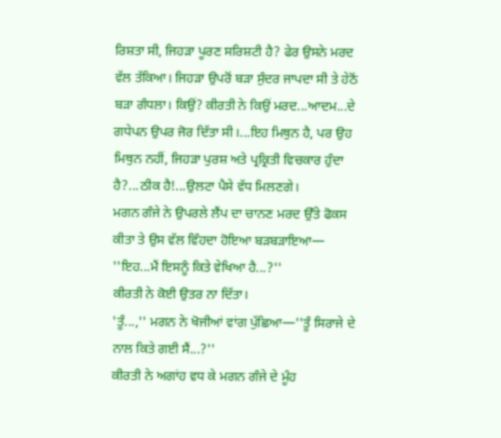ਰਿਸ਼ਤਾ ਸੀ, ਜਿਹੜਾ ਪੂਰਣ ਸਰਿਸ਼ਟੀ ਹੈ? ਫੇਰ ਉਸਨੇ ਮਰਦ ਵੱਲ ਤੱਕਿਆ। ਜਿਹੜਾ ਉਪਰੋਂ ਬੜਾ ਸੁੰਦਰ ਜਾਪਦਾ ਸੀ ਤੇ ਹੇਠੋਂ ਬੜਾ ਗੰਧਲਾ। ਕਿਉਂ? ਕੀਰਤੀ ਨੇ ਕਿਉਂ ਮਰਦ...ਆਦਮ...ਦੇ ਗਧੇਪਨ ਉਪਰ ਜੋਰ ਦਿੱਤਾ ਸੀ।...ਇਹ ਮਿਥੁਨ ਹੈ, ਪਰ ਉਹ ਮਿਥੁਨ ਨਹੀਂ, ਜਿਹੜਾ ਪੁਰਸ਼ ਅਤੇ ਪ੍ਰਕ੍ਰਿਤੀ ਵਿਚਕਾਰ ਹੁੰਦਾ ਹੈ?...ਠੀਕ ਹੈ!...ਉਲਟਾ ਪੈਸੇ ਵੱਧ ਮਿਲਣਗੇ।
ਮਗਨ ਗੰਜੇ ਨੇ ਉਪਰਲੇ ਲੈਂਪ ਦਾ ਚਾਨਣ ਮਰਦ ਉੱਤੇ ਫੋਕਸ ਕੀਤਾ ਤੇ ਉਸ ਵੱਲ ਵਿੰਹਦਾ ਹੋਇਆ ਬੜਬੜਾਇਆ—
''ਇਹ...ਮੈਂ ਇਸਨੂੰ ਕਿਤੇ ਵੇਖਿਆ ਹੈ...?''
ਕੀਰਤੀ ਨੇ ਕੋਈ ਉਤਰ ਨਾ ਦਿੱਤਾ।
'ਤੂੰ...,'' ਮਗਨ ਨੇ ਖੋਜੀਆਂ ਵਾਂਗ ਪੁੱਛਿਆ—''ਤੂੰ ਸਿਰਾਜੇ ਦੇ ਨਾਲ ਕਿਤੇ ਗਈ ਸੈਂ...?''
ਕੀਰਤੀ ਨੇ ਅਗਾਂਹ ਵਧ ਕੇ ਮਗਨ ਗੰਜੇ ਦੇ ਮੂੰਹ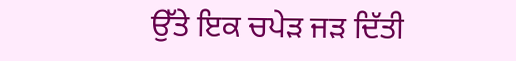ਉੱਤੇ ਇਕ ਚਪੇੜ ਜੜ ਦਿੱਤੀ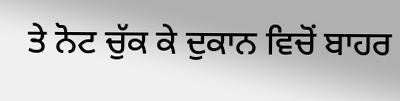ਤੇ ਨੋਟ ਚੁੱਕ ਕੇ ਦੁਕਾਨ ਵਿਚੋਂ ਬਾਹਰ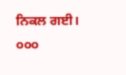ਨਿਕਲ ਗਈ।
੦੦੦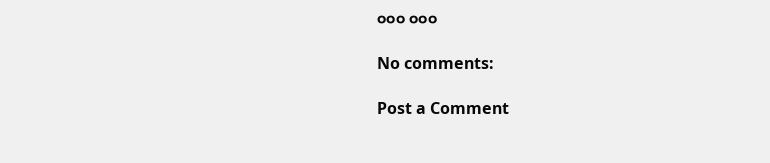੦੦੦ ੦੦੦

No comments:

Post a Comment